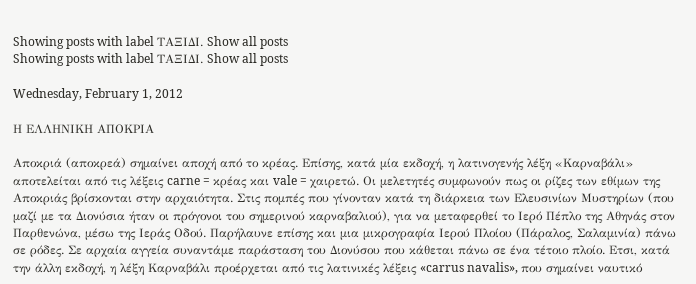Showing posts with label ΤΑΞΙΔΙ. Show all posts
Showing posts with label ΤΑΞΙΔΙ. Show all posts

Wednesday, February 1, 2012

Η ΕΛΛΗΝΙΚΗ ΑΠΟΚΡΙΑ

Αποκριά (αποκρεά) σημαίνει αποχή από το κρέας. Επίσης, κατά μία εκδοχή, η λατινογενής λέξη «Καρναβάλι» αποτελείται από τις λέξεις carne = κρέας και vale = χαιρετώ. Οι μελετητές συμφωνούν πως οι ρίζες των εθίμων της Αποκριάς βρίσκονται στην αρχαιότητα. Στις πομπές που γίνονταν κατά τη διάρκεια των Ελευσινίων Μυστηρίων (που μαζί με τα Διονύσια ήταν οι πρόγονοι του σημερινού καρναβαλιού), για να μεταφερθεί το Ιερό Πέπλο της Αθηνάς στον Παρθενώνα, μέσω της Ιεράς Οδού. Παρήλαυνε επίσης και μια μικρογραφία Ιερού Πλοίου (Πάραλος, Σαλαμινία) πάνω σε ρόδες. Σε αρχαία αγγεία συναντάμε παράσταση του Διονύσου που κάθεται πάνω σε ένα τέτοιο πλοίο. Ετσι, κατά την άλλη εκδοχή, η λέξη Καρναβάλι προέρχεται από τις λατινικές λέξεις «carrus navalis», που σημαίνει ναυτικό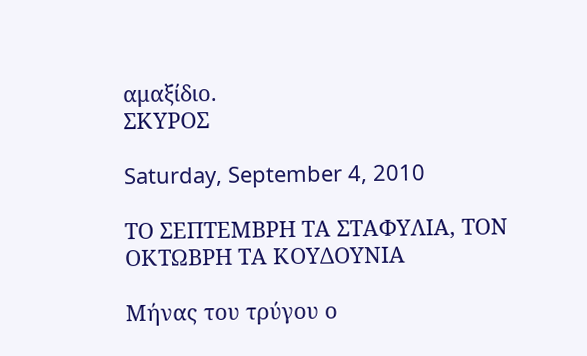αμαξίδιο.
ΣΚΥΡΟΣ

Saturday, September 4, 2010

ΤΟ ΣΕΠΤΕΜΒΡΗ ΤΑ ΣΤΑΦΥΛΙΑ, ΤΟΝ ΟΚΤΩΒΡΗ ΤΑ ΚΟΥΔΟΥΝΙΑ

Μήνας του τρύγου ο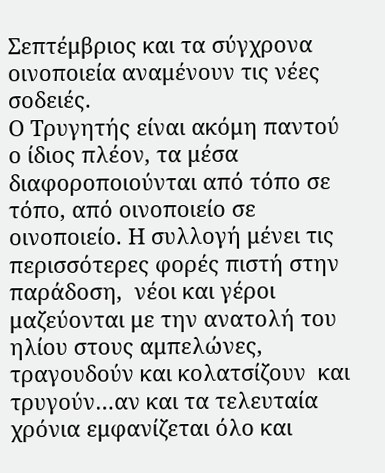Σεπτέμβριος και τα σύγχρονα οινοποιεία αναμένουν τις νέες σοδειές.
Ο Τρυγητής είναι ακόμη παντού ο ίδιος πλέον, τα μέσα διαφοροποιούνται από τόπο σε τόπο, από οινοποιείο σε οινοποιείο. Η συλλογή μένει τις περισσότερες φορές πιστή στην παράδοση,  νέοι και γέροι μαζεύονται με την ανατολή του ηλίου στους αμπελώνες, τραγουδούν και κολατσίζουν  και τρυγούν…αν και τα τελευταία χρόνια εμφανίζεται όλο και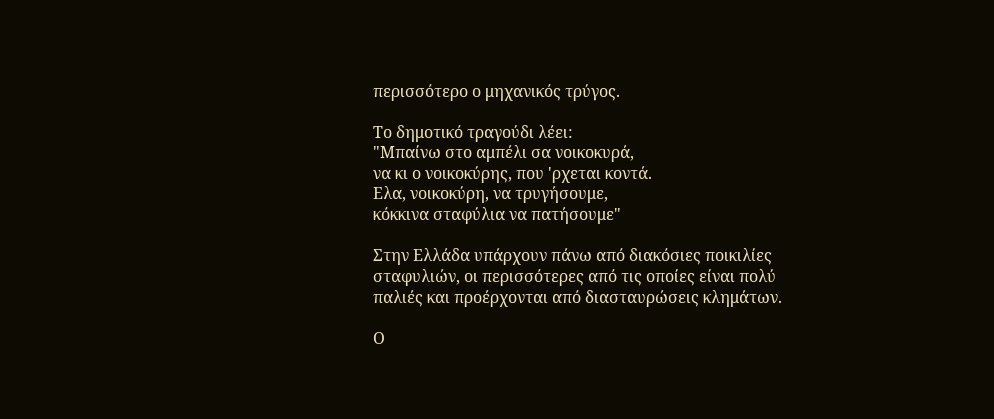περισσότερο ο μηχανικός τρύγος.

Το δημοτικό τραγούδι λέει:
"Μπαίνω στο αμπέλι σα νοικοκυρά,
να κι ο νοικοκύρης, που 'ρχεται κοντά.
Ελα, νοικοκύρη, να τρυγήσουμε,
κόκκινα σταφύλια να πατήσουμε"

Στην Ελλάδα υπάρχουν πάνω από διακόσιες ποικιλίες σταφυλιών, οι περισσότερες από τις οποίες είναι πολύ παλιές και προέρχονται από διασταυρώσεις κλημάτων.

Ο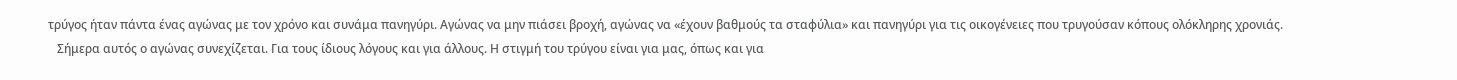τρύγος ήταν πάντα ένας αγώνας με τον χρόνο και συνάμα πανηγύρι. Αγώνας να μην πιάσει βροχή, αγώνας να «έχουν βαθμούς τα σταφύλια» και πανηγύρι για τις οικογένειες που τρυγούσαν κόπους ολόκληρης χρονιάς.
   Σήμερα αυτός ο αγώνας συνεχίζεται. Για τους ίδιους λόγους και για άλλους. Η στιγμή του τρύγου είναι για μας, όπως και για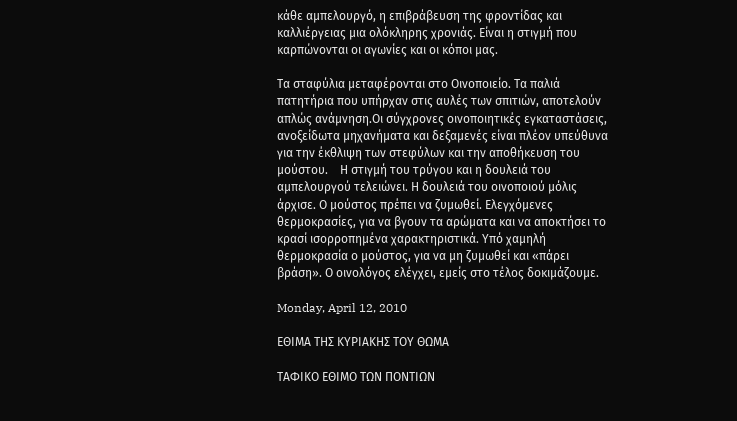κάθε αμπελουργό, η επιβράβευση της φροντίδας και καλλιέργειας μια ολόκληρης χρονιάς. Είναι η στιγμή που καρπώνονται οι αγωνίες και οι κόποι μας.

Τα σταφύλια μεταφέρονται στο Οινοποιείο. Τα παλιά πατητήρια που υπήρχαν στις αυλές των σπιτιών, αποτελούν απλώς ανάμνηση.Οι σύγχρονες οινοποιητικές εγκαταστάσεις, ανοξείδωτα μηχανήματα και δεξαμενές είναι πλέον υπεύθυνα για την έκθλιψη των στεφύλων και την αποθήκευση του μούστου.    Η στιγμή του τρύγου και η δουλειά του αμπελουργού τελειώνει. Η δουλειά του οινοποιού μόλις άρχισε. Ο μούστος πρέπει να ζυμωθεί. Ελεγχόμενες θερμοκρασίες, για να βγουν τα αρώματα και να αποκτήσει το κρασί ισορροπημένα χαρακτηριστικά. Υπό χαμηλή θερμοκρασία ο μούστος, για να μη ζυμωθεί και «πάρει βράση». Ο οινολόγος ελέγχει, εμείς στο τέλος δοκιμάζουμε.

Monday, April 12, 2010

ΕΘΙΜΑ ΤΗΣ ΚΥΡΙΑΚΗΣ ΤΟΥ ΘΩΜΑ

ΤΑΦΙΚΟ ΕΘΙΜΟ ΤΩΝ ΠΟΝΤΙΩΝ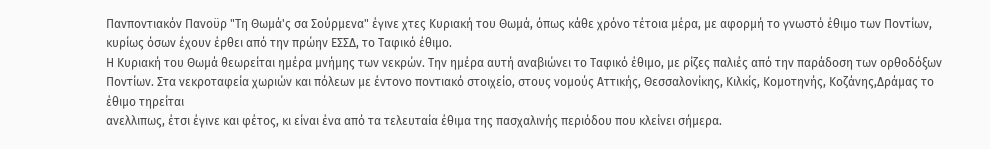Πανποντιακόν Πανοϋρ "Τη Θωμά'ς σα Σούρμενα" έγινε χτες Κυριακή του Θωμά, όπως κάθε χρόνο τέτοια μέρα, με αφορμή το γνωστό έθιμο των Ποντίων, κυρίως όσων έχουν έρθει από την πρώην ΕΣΣΔ, το Ταφικό έθιμο.
Η Κυριακή του Θωμά θεωρείται ημέρα μνήμης των νεκρών. Την ημέρα αυτή αναβιώνει το Ταφικό έθιμο, με ρίζες παλιές από την παράδοση των ορθοδόξων Ποντίων. Στα νεκροταφεία χωριών και πόλεων με έντονο ποντιακό στοιχείο, στους νομούς Αττικής, Θεσσαλονίκης, Κιλκίς, Κομοτηνής, Κοζάνης,Δράμας το έθιμο τηρείται
ανελλιπως, έτσι έγινε και φέτος, κι είναι ένα από τα τελευταία έθιμα της πασχαλινής περιόδου που κλείνει σήμερα.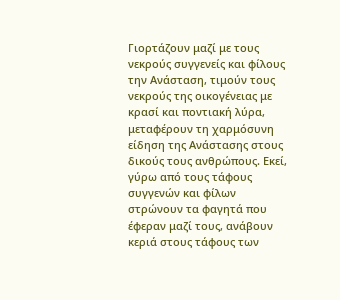Γιορτάζουν μαζί με τους νεκρούς συγγενείς και φίλους την Ανάσταση, τιμούν τους νεκρούς της οικογένειας με κρασί και ποντιακή λύρα, μεταφέρουν τη χαρμόσυνη είδηση της Ανάστασης στους δικούς τους ανθρώπους. Εκεί, γύρω από τους τάφους συγγενών και φίλων στρώνουν τα φαγητά που έφεραν μαζί τους, ανάβουν κεριά στους τάφους των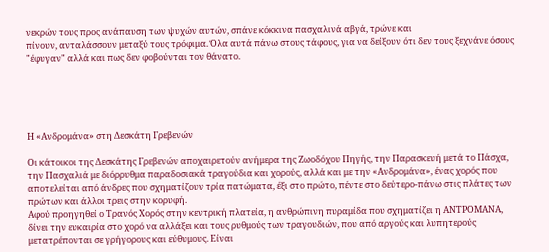νεκρών τους προς ανάπαυση των ψυχών αυτών, σπάνε κόκκινα πασχαλινά αβγά, τρώνε και
πίνουν, ανταλάσσουν μεταξύ τους τρόφιμα. Όλα αυτά πάνω στους τάφους, για να δείξουν ότι δεν τους ξεχνάνε όσους "έφυγαν" αλλά και πως δεν φοβούνται τον θάνατο.





Η «Ανδρομάνα» στη Δεσκάτη Γρεβενών

Οι κάτοικοι της Δεσκάτης Γρεβενών αποχαιρετούν ανήμερα της Ζωοδόχου Πηγής, την Παρασκευή μετά το Πάσχα, την Πασχαλιά με διόρρυθμα παραδοσιακά τραγούδια και χορούς, αλλά και με την «Ανδρομάνα», ένας χορός που αποτελείται από άνδρες που σχηματίζουν τρία πατώματα, έξι στο πρώτο, πέντε στο δεύτερο-πάνω στις πλάτες των πρώτων και άλλοι τρεις στην κορυφή.
Αφού προηγηθεί ο Τρανός Χορός στην κεντρική πλατεία, η ανθρώπινη πυραμίδα που σχηματίζει η ΑΝΤΡΟΜΑΝΑ, δίνει την ευκαιρία στο χορό να αλλάξει και τους ρυθμούς των τραγουδιών, που από αργούς και λυπητερούς μετατρέπονται σε γρήγορους και εύθυμους. Είναι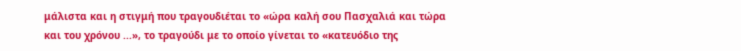μάλιστα και η στιγμή που τραγουδιέται το «ώρα καλή σου Πασχαλιά και τώρα
και του χρόνου ...», το τραγούδι με το οποίο γίνεται το «κατευόδιο της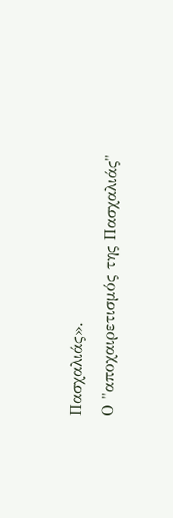Πασχαλιάς».
Ο "αποχαιρετισμός της Πασχαλιάς"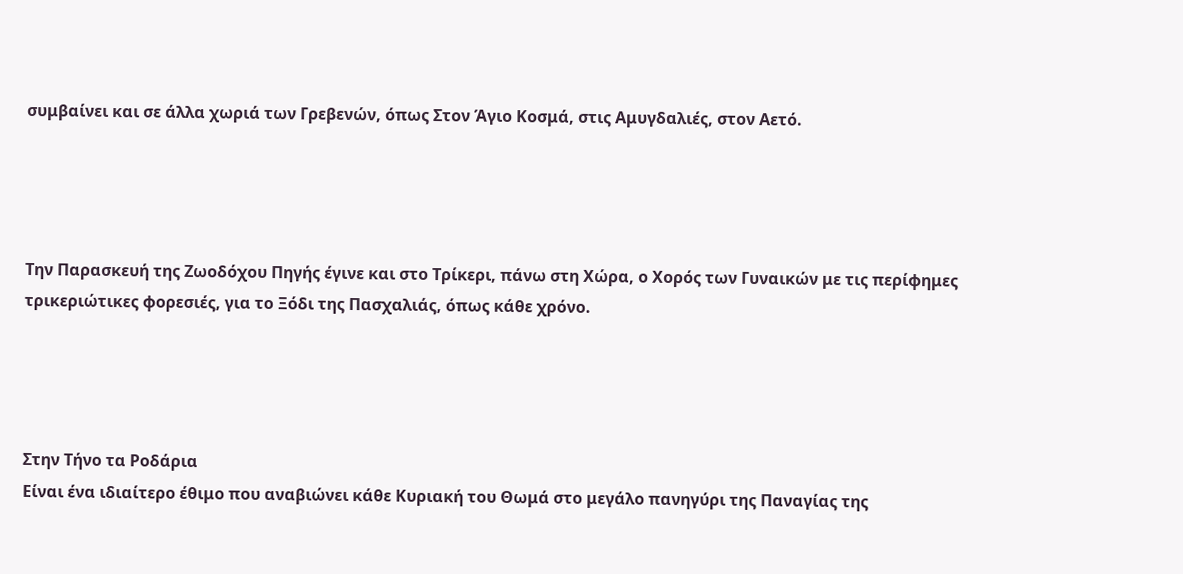συμβαίνει και σε άλλα χωριά των Γρεβενών, όπως Στον Άγιο Κοσμά, στις Αμυγδαλιές, στον Αετό.




Την Παρασκευή της Ζωοδόχου Πηγής έγινε και στο Τρίκερι, πάνω στη Χώρα, ο Χορός των Γυναικών με τις περίφημες τρικεριώτικες φορεσιές, για το Ξόδι της Πασχαλιάς, όπως κάθε χρόνο.




Στην Τήνο τα Ροδάρια
Είναι ένα ιδιαίτερο έθιμο που αναβιώνει κάθε Κυριακή του Θωμά στο μεγάλο πανηγύρι της Παναγίας της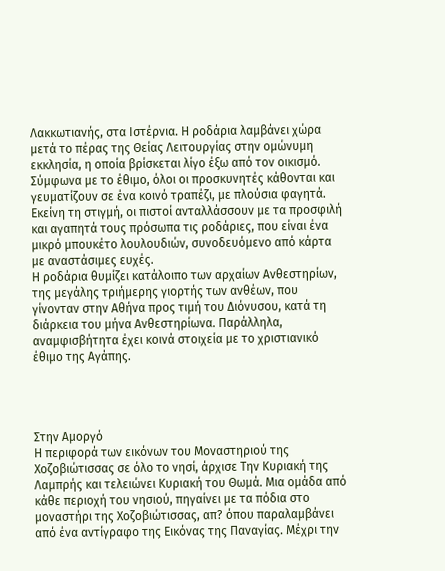Λακκωτιανής, στα Ιστέρνια. Η ροδάρια λαμβάνει χώρα μετά το πέρας της Θείας Λειτουργίας στην ομώνυμη εκκλησία, η οποία βρίσκεται λίγο έξω από τον οικισμό. Σύμφωνα με το έθιμο, όλοι οι προσκυνητές κάθονται και γευματίζουν σε ένα κοινό τραπέζι, με πλούσια φαγητά. Εκείνη τη στιγμή, οι πιστοί ανταλλάσσουν με τα προσφιλή και αγαπητά τους πρόσωπα τις ροδάριες, που είναι ένα μικρό μπουκέτο λουλουδιών, συνοδευόμενο από κάρτα με αναστάσιμες ευχές.
Η ροδάρια θυμίζει κατάλοιπο των αρχαίων Ανθεστηρίων, της μεγάλης τριήμερης γιορτής των ανθέων, που γίνονταν στην Αθήνα προς τιμή του Διόνυσου, κατά τη διάρκεια του μήνα Ανθεστηρίωνα. Παράλληλα, αναμφισβήτητα έχει κοινά στοιχεία με το χριστιανικό έθιμο της Αγάπης.




Στην Αμοργό
Η περιφορά των εικόνων του Μοναστηριού της Χοζοβιώτισσας σε όλο το νησί, άρχισε Την Κυριακή της Λαμπρής και τελειώνει Κυριακή του Θωμά. Μια ομάδα από κάθε περιοχή του νησιού, πηγαίνει με τα πόδια στο μοναστήρι της Χοζοβιώτισσας, απ? όπου παραλαμβάνει από ένα αντίγραφο της Εικόνας της Παναγίας. Μέχρι την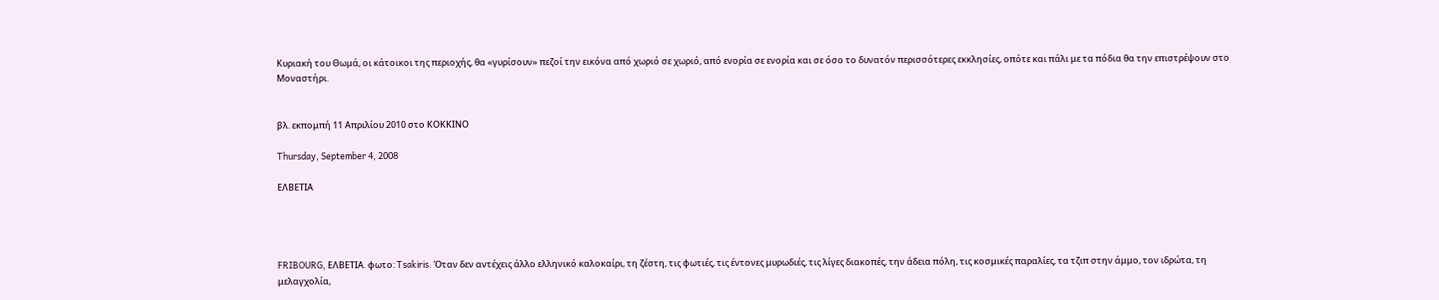Κυριακή του Θωμά, οι κάτοικοι της περιοχής, θα «γυρίσουν» πεζοί την εικόνα από χωριό σε χωριό, από ενορία σε ενορία και σε όσο το δυνατόν περισσότερες εκκλησίες, οπότε και πάλι με τα πόδια θα την επιστρέψουν στο Μοναστήρι.


βλ. εκπομπή 11 Απριλίου 2010 στο ΚΟΚΚΙΝΟ

Thursday, September 4, 2008

ΕΛΒΕΤΙΑ




FRIBOURG, ΕΛΒΕΤΙΑ. φωτο: Tsakiris. Όταν δεν αντέχεις άλλο ελληνικό καλοκαίρι, τη ζέστη, τις φωτιές, τις έντονες μυρωδιές, τις λίγες διακοπές, την άδεια πόλη, τις κοσμικές παραλίες, τα τζιπ στην άμμο, τον ιδρώτα, τη μελαγχολία,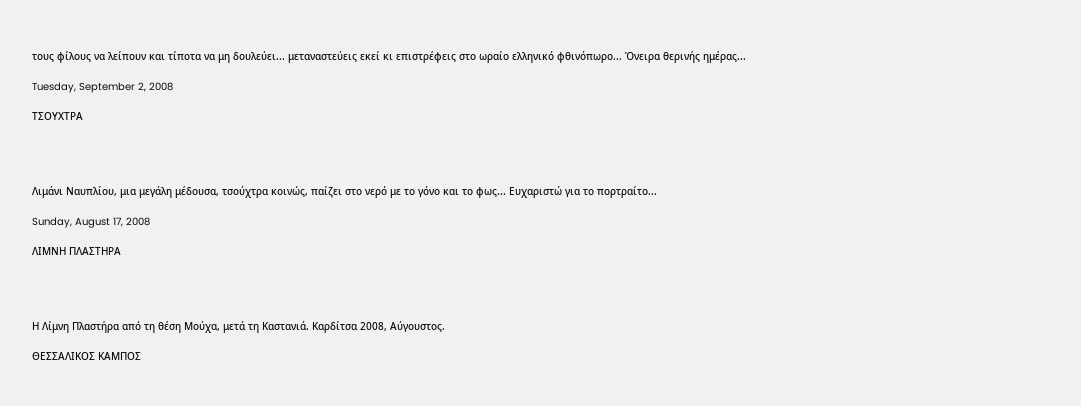τους φίλους να λείπουν και τίποτα να μη δουλεύει... μεταναστεύεις εκεί κι επιστρέφεις στο ωραίο ελληνικό φθινόπωρο... Όνειρα θερινής ημέρας...

Tuesday, September 2, 2008

ΤΣΟΥΧΤΡΑ




Λιμάνι Ναυπλίου, μια μεγάλη μέδουσα, τσούχτρα κοινώς, παίζει στο νερό με το γόνο και το φως... Ευχαριστώ για το πορτραίτο...

Sunday, August 17, 2008

ΛΙΜΝΗ ΠΛΑΣΤΗΡΑ




Η Λίμνη Πλαστήρα από τη θέση Μούχα, μετά τη Καστανιά. Καρδίτσα 2008, Αύγουστος.

ΘΕΣΣΑΛΙΚΟΣ ΚΑΜΠΟΣ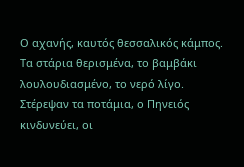Ο αχανής, καυτός θεσσαλικός κάμπος. Τα στάρια θερισμένα, το βαμβάκι λουλουδιασμένο, το νερό λίγο. Στέρεψαν τα ποτάμια, ο Πηνειός κινδυνεύει, οι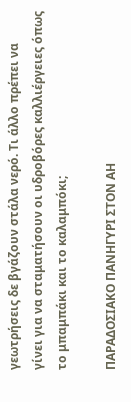γεωτρήσεις δε βγάζουν στάλα νερό. Τι άλλο πρέπει να γίνει για να σταματήσουν οι υδροβόρες καλλιέργειες όπως το μπαμπάκι και το καλαμπόκι;

ΠΑΡΑΔΟΣΙΑΚΟ ΠΑΝΗΓΥΡΙ ΣΤΟΝ ΑΗ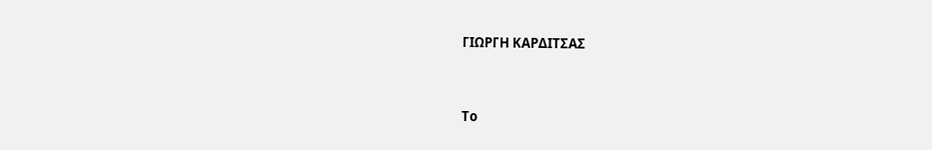ΓΙΩΡΓΗ ΚΑΡΔΙΤΣΑΣ


Το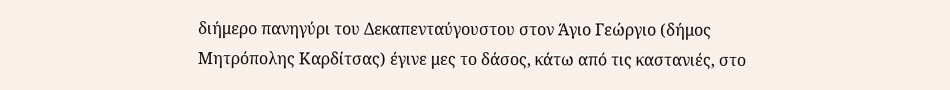διήμερο πανηγύρι του Δεκαπενταύγουστου στον Άγιο Γεώργιο (δήμος Μητρόπολης Καρδίτσας) έγινε μες το δάσος, κάτω από τις καστανιές, στο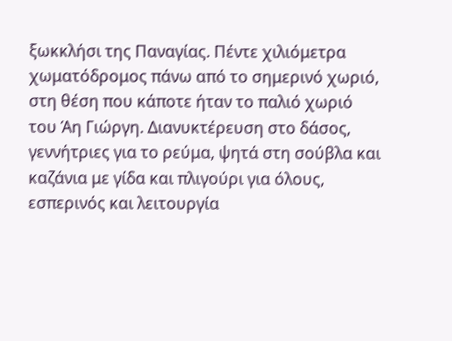ξωκκλήσι της Παναγίας. Πέντε χιλιόμετρα χωματόδρομος πάνω από το σημερινό χωριό, στη θέση που κάποτε ήταν το παλιό χωριό του Άη Γιώργη. Διανυκτέρευση στο δάσος, γεννήτριες για το ρεύμα, ψητά στη σούβλα και καζάνια με γίδα και πλιγούρι για όλους, εσπερινός και λειτουργία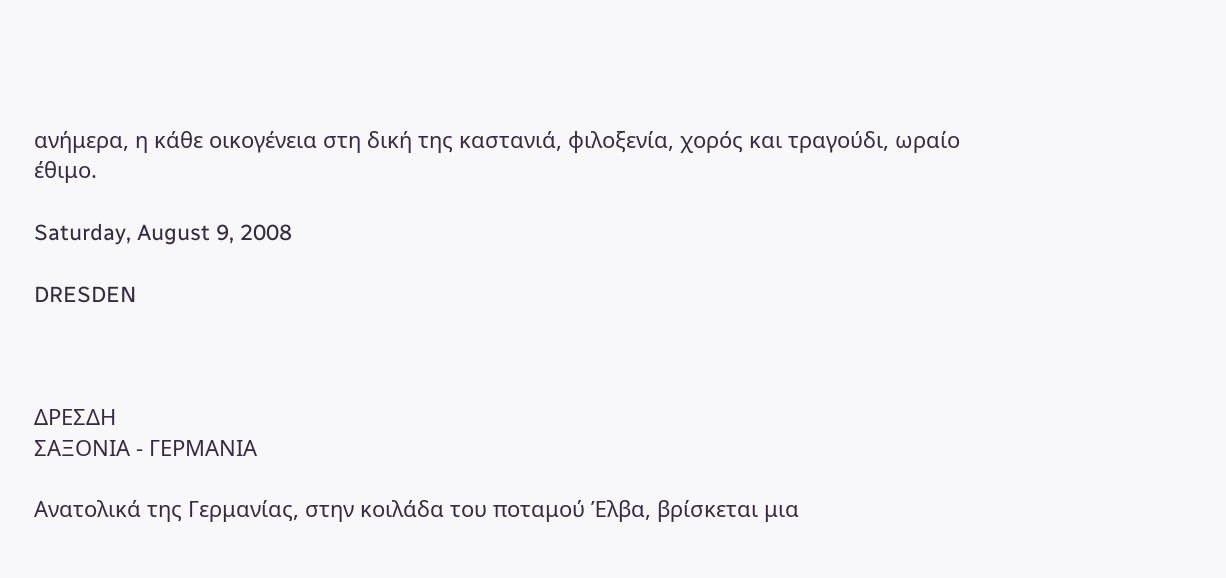ανήμερα, η κάθε οικογένεια στη δική της καστανιά, φιλοξενία, χορός και τραγούδι, ωραίο έθιμο.

Saturday, August 9, 2008

DRESDEN



ΔΡΕΣΔΗ
ΣΑΞΟΝΙΑ - ΓΕΡΜΑΝΙΑ

Ανατολικά της Γερμανίας, στην κοιλάδα του ποταμού Έλβα, βρίσκεται μια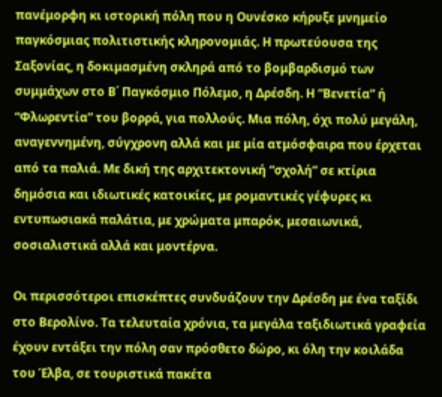πανέμορφη κι ιστορική πόλη που η Ουνέσκο κήρυξε μνημείο παγκόσμιας πολιτιστικής κληρονομιάς. Η πρωτεύουσα της Σαξονίας, η δοκιμασμένη σκληρά από το βομβαρδισμό των συμμάχων στο Β΄ Παγκόσμιο Πόλεμο, η Δρέσδη. Η “Βενετία” ή “Φλωρεντία” του βορρά, για πολλούς. Μια πόλη, όχι πολύ μεγάλη, αναγεννημένη, σύγχρονη αλλά και με μία ατμόσφαιρα που έρχεται από τα παλιά. Με δική της αρχιτεκτονική “σχολή” σε κτίρια δημόσια και ιδιωτικές κατοικίες, με ρομαντικές γέφυρες κι εντυπωσιακά παλάτια, με χρώματα μπαρόκ, μεσαιωνικά, σοσιαλιστικά αλλά και μοντέρνα.

Οι περισσότεροι επισκέπτες συνδυάζουν την Δρέσδη με ένα ταξίδι στο Βερολίνο. Τα τελευταία χρόνια, τα μεγάλα ταξιδιωτικά γραφεία έχουν εντάξει την πόλη σαν πρόσθετο δώρο, κι όλη την κοιλάδα του Έλβα, σε τουριστικά πακέτα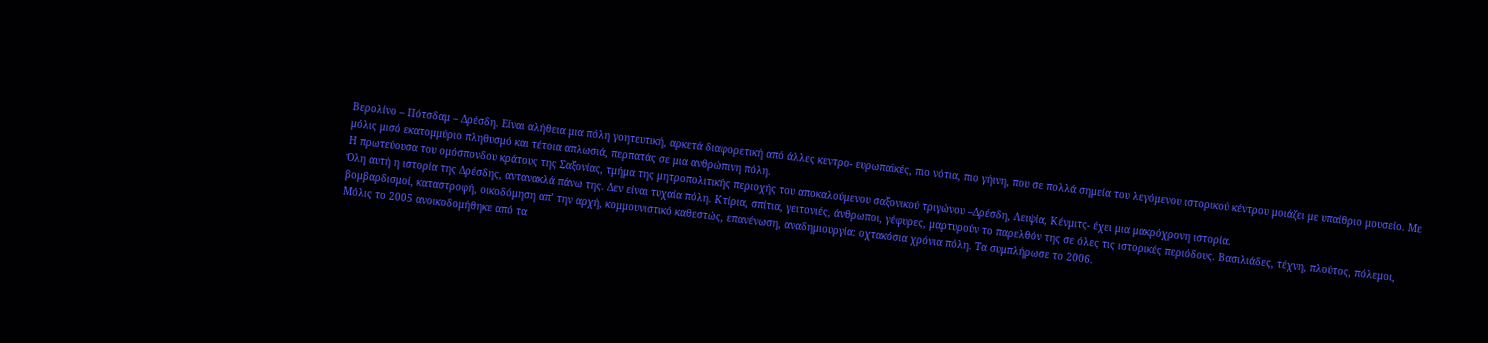Βερολίνο – Πότσδαμ – Δρέσδη. Είναι αλήθεια μια πόλη γοητευτική, αρκετά διαφορετική από άλλες κεντρο- ευρωπαϊκές, πιο νότια, πιο γήινη, που σε πολλά σημεία του λεγόμενου ιστορικού κέντρου μοιάζει με υπαίθριο μουσείο. Με μόλις μισό εκατομμύριο πληθυσμό και τέτοια απλωσιά, περπατάς σε μια ανθρώπινη πόλη.
Η πρωτεύουσα του ομόσπονδου κράτους της Σαξονίας, τμήμα της μητροπολιτικής περιοχής του αποκαλούμενου σαξονικού τριγώνου –Δρέσδη, Λειψία, Κένμιτς- έχει μια μακρόχρονη ιστορία.
Όλη αυτή η ιστορία της Δρέσδης, αντανακλά πάνω της. Δεν είναι τυχαία πόλη. Κτίρια, σπίτια, γειτονιές, άνθρωποι, γέφυρες, μαρτυρούν το παρελθόν της σε όλες τις ιστορικές περιόδους. Βασιλιάδες, τέχνη, πλούτος, πόλεμοι, βομβαρδισμοί, καταστροφή, οικοδόμηση απ’ την αρχή, κομμουνιστικό καθεστώς, επανένωση, αναδημιουργία: οχτακόσια χρόνια πόλη. Τα συμπλήρωσε το 2006.
Μόλις το 2005 ανοικοδομήθηκε από τα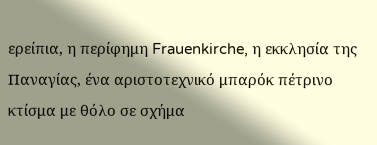ερείπια, η περίφημη Frauenkirche, η εκκλησία της Παναγίας, ένα αριστοτεχνικό μπαρόκ πέτρινο κτίσμα με θόλο σε σχήμα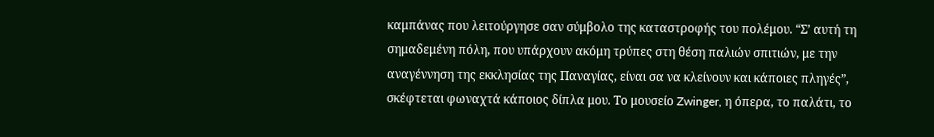καμπάνας που λειτούργησε σαν σύμβολο της καταστροφής του πολέμου. “Σ’ αυτή τη σημαδεμένη πόλη, που υπάρχουν ακόμη τρύπες στη θέση παλιών σπιτιών, με την αναγέννηση της εκκλησίας της Παναγίας, είναι σα να κλείνουν και κάποιες πληγές”, σκέφτεται φωναχτά κάποιος δίπλα μου. Το μουσείο Zwinger, η όπερα, το παλάτι, το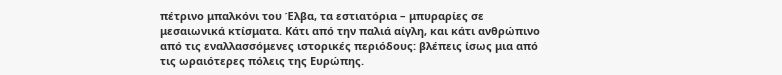πέτρινο μπαλκόνι του Έλβα, τα εστιατόρια – μπυραρίες σε μεσαιωνικά κτίσματα. Κάτι από την παλιά αίγλη, και κάτι ανθρώπινο από τις εναλλασσόμενες ιστορικές περιόδους: βλέπεις ίσως μια από τις ωραιότερες πόλεις της Ευρώπης.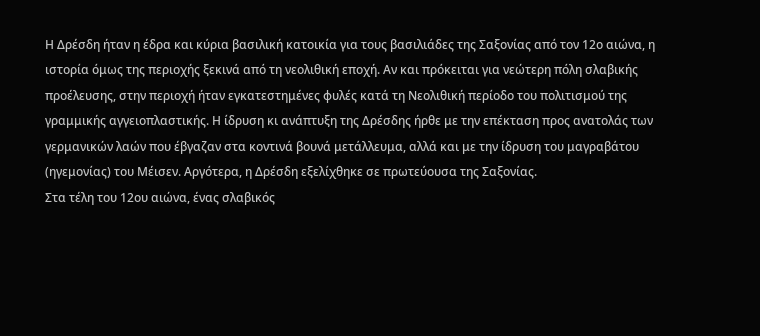Η Δρέσδη ήταν η έδρα και κύρια βασιλική κατοικία για τους βασιλιάδες της Σαξονίας από τον 12ο αιώνα, η ιστορία όμως της περιοχής ξεκινά από τη νεολιθική εποχή. Αν και πρόκειται για νεώτερη πόλη σλαβικής προέλευσης, στην περιοχή ήταν εγκατεστημένες φυλές κατά τη Νεολιθική περίοδο του πολιτισμού της γραμμικής αγγειοπλαστικής. Η ίδρυση κι ανάπτυξη της Δρέσδης ήρθε με την επέκταση προς ανατολάς των γερμανικών λαών που έβγαζαν στα κοντινά βουνά μετάλλευμα, αλλά και με την ίδρυση του μαγραβάτου (ηγεμονίας) του Μέισεν. Αργότερα, η Δρέσδη εξελίχθηκε σε πρωτεύουσα της Σαξονίας.
Στα τέλη του 12ου αιώνα, ένας σλαβικός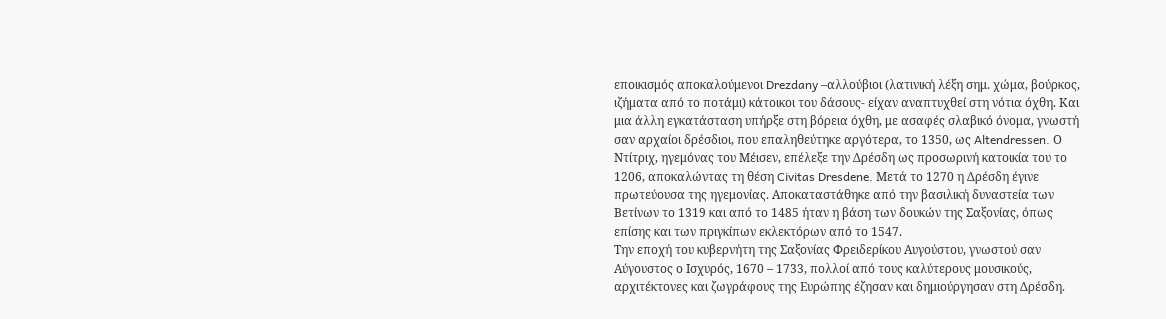εποικισμός αποκαλούμενοι Drezdany –αλλούβιοι (λατινική λέξη σημ. χώμα, βούρκος, ιζήματα από το ποτάμι) κάτοικοι του δάσους- είχαν αναπτυχθεί στη νότια όχθη. Και μια άλλη εγκατάσταση υπήρξε στη βόρεια όχθη, με ασαφές σλαβικό όνομα, γνωστή σαν αρχαίοι δρέσδιοι, που επαληθεύτηκε αργότερα, το 1350, ως Altendressen. Ο Ντίτριχ, ηγεμόνας του Μέισεν, επέλεξε την Δρέσδη ως προσωρινή κατοικία του το 1206, αποκαλώντας τη θέση Civitas Dresdene. Μετά το 1270 η Δρέσδη έγινε πρωτεύουσα της ηγεμονίας. Αποκαταστάθηκε από την βασιλική δυναστεία των Βετίνων το 1319 και από το 1485 ήταν η βάση των δουκών της Σαξονίας, όπως επίσης και των πριγκίπων εκλεκτόρων από το 1547.
Την εποχή του κυβερνήτη της Σαξονίας Φρειδερίκου Αυγούστου, γνωστού σαν Αύγουστος ο Ισχυρός, 1670 – 1733, πολλοί από τους καλύτερους μουσικούς, αρχιτέκτονες και ζωγράφους της Ευρώπης έζησαν και δημιούργησαν στη Δρέσδη.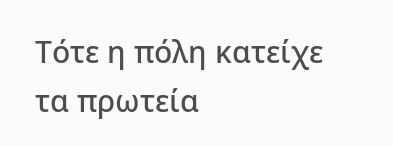Τότε η πόλη κατείχε τα πρωτεία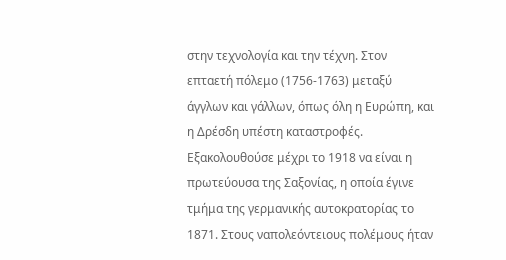στην τεχνολογία και την τέχνη. Στον επταετή πόλεμο (1756-1763) μεταξύ άγγλων και γάλλων, όπως όλη η Ευρώπη, και η Δρέσδη υπέστη καταστροφές. Εξακολουθούσε μέχρι το 1918 να είναι η πρωτεύουσα της Σαξονίας, η οποία έγινε τμήμα της γερμανικής αυτοκρατορίας το 1871. Στους ναπολεόντειους πολέμους ήταν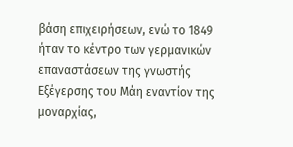βάση επιχειρήσεων, ενώ το 1849 ήταν το κέντρο των γερμανικών επαναστάσεων της γνωστής Εξέγερσης του Μάη εναντίον της μοναρχίας,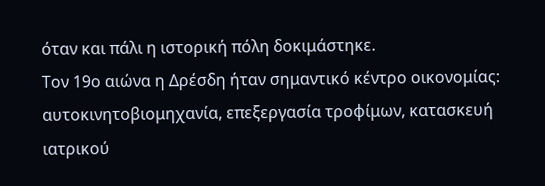όταν και πάλι η ιστορική πόλη δοκιμάστηκε.
Τον 19ο αιώνα η Δρέσδη ήταν σημαντικό κέντρο οικονομίας: αυτοκινητοβιομηχανία, επεξεργασία τροφίμων, κατασκευή ιατρικού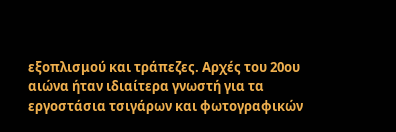εξοπλισμού και τράπεζες. Αρχές του 20ου αιώνα ήταν ιδιαίτερα γνωστή για τα εργοστάσια τσιγάρων και φωτογραφικών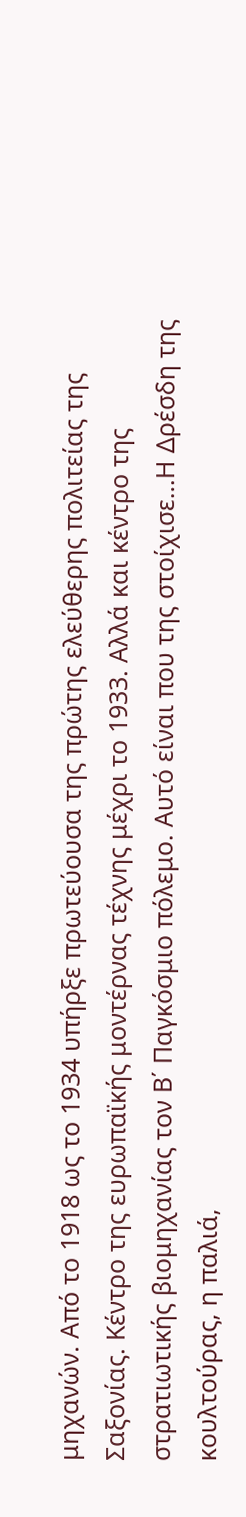μηχανών. Από το 1918 ως το 1934 υπήρξε πρωτεύουσα της πρώτης ελεύθερης πολιτείας της Σαξονίας. Κέντρο της ευρωπαϊκής μοντέρνας τέχνης μέχρι το 1933. Αλλά και κέντρο της στρατιωτικής βιομηχανίας τον Β΄ Παγκόσμιο πόλεμο. Αυτό είναι που της στοίχισε…Η Δρέσδη της κουλτούρας, η παλιά,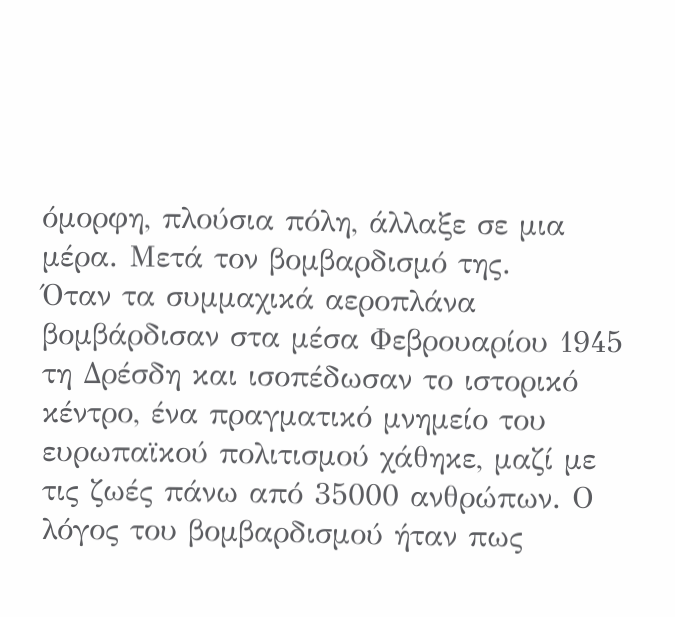όμορφη, πλούσια πόλη, άλλαξε σε μια μέρα. Μετά τον βομβαρδισμό της.
Όταν τα συμμαχικά αεροπλάνα βομβάρδισαν στα μέσα Φεβρουαρίου 1945 τη Δρέσδη και ισοπέδωσαν το ιστορικό κέντρο, ένα πραγματικό μνημείο του ευρωπαϊκού πολιτισμού χάθηκε, μαζί με τις ζωές πάνω από 35000 ανθρώπων. Ο λόγος του βομβαρδισμού ήταν πως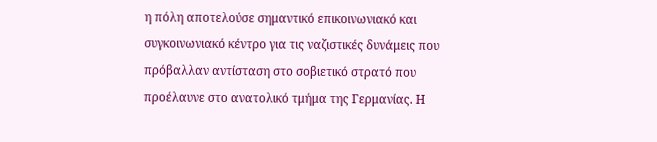η πόλη αποτελούσε σημαντικό επικοινωνιακό και συγκοινωνιακό κέντρο για τις ναζιστικές δυνάμεις που πρόβαλλαν αντίσταση στο σοβιετικό στρατό που προέλαυνε στο ανατολικό τμήμα της Γερμανίας. Η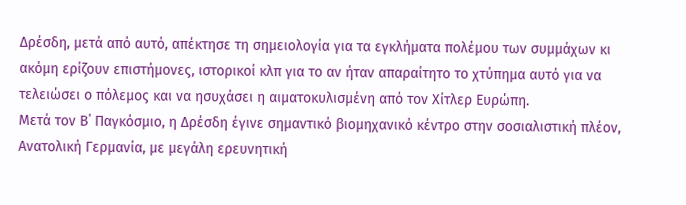Δρέσδη, μετά από αυτό, απέκτησε τη σημειολογία για τα εγκλήματα πολέμου των συμμάχων κι ακόμη ερίζουν επιστήμονες, ιστορικοί κλπ για το αν ήταν απαραίτητο το χτύπημα αυτό για να τελειώσει ο πόλεμος και να ησυχάσει η αιματοκυλισμένη από τον Χίτλερ Ευρώπη.
Μετά τον Β΄ Παγκόσμιο, η Δρέσδη έγινε σημαντικό βιομηχανικό κέντρο στην σοσιαλιστική πλέον, Ανατολική Γερμανία, με μεγάλη ερευνητική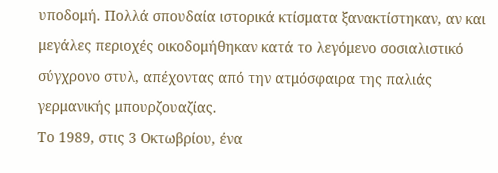υποδομή. Πολλά σπουδαία ιστορικά κτίσματα ξανακτίστηκαν, αν και μεγάλες περιοχές οικοδομήθηκαν κατά το λεγόμενο σοσιαλιστικό σύγχρονο στυλ, απέχοντας από την ατμόσφαιρα της παλιάς γερμανικής μπουρζουαζίας.
Το 1989, στις 3 Οκτωβρίου, ένα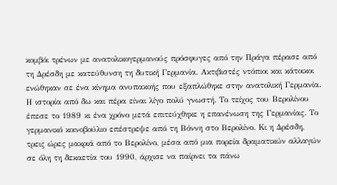κομβόι τρένων με ανατολικογερμανούς πρόσφυγες από την Πράγα πέρασε από τη Δρέσδη με κατεύθυνση τη δυτική Γερμανία. Ακτιβιστές ντόπιοι και κάτοικοι ενώθηκαν σε ένα κίνημα ανυπακοής που εξαπλώθηκε στην ανατολική Γερμανία.
Η ιστορία από δω και πέρα είναι λίγο πολύ γνωστή. Το τείχος του Βερολίνου έπεσε το 1989 κι ένα χρόνο μετά επιτεύχθηκε η επανένωση της Γερμανίας. Το γερμανικό κοινοβούλιο επέστρεψε από τη Βόννη στο Βερολίνο. Κι η Δρέσδη, τρεις ώρες μακριά από το Βερολίνο, μέσα από μια πορεία δραματικών αλλαγών σε όλη τη δεκαετία του 1990, άρχισε να παίρνει τα πάνω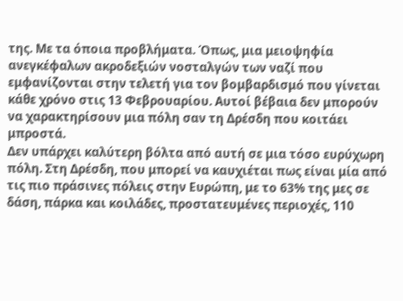της. Με τα όποια προβλήματα. Όπως, μια μειοψηφία ανεγκέφαλων ακροδεξιών νοσταλγών των ναζί που εμφανίζονται στην τελετή για τον βομβαρδισμό που γίνεται κάθε χρόνο στις 13 Φεβρουαρίου. Αυτοί βέβαια δεν μπορούν να χαρακτηρίσουν μια πόλη σαν τη Δρέσδη που κοιτάει μπροστά.
Δεν υπάρχει καλύτερη βόλτα από αυτή σε μια τόσο ευρύχωρη πόλη. Στη Δρέσδη, που μπορεί να καυχιέται πως είναι μία από τις πιο πράσινες πόλεις στην Ευρώπη, με το 63% της μες σε δάση, πάρκα και κοιλάδες, προστατευμένες περιοχές, 110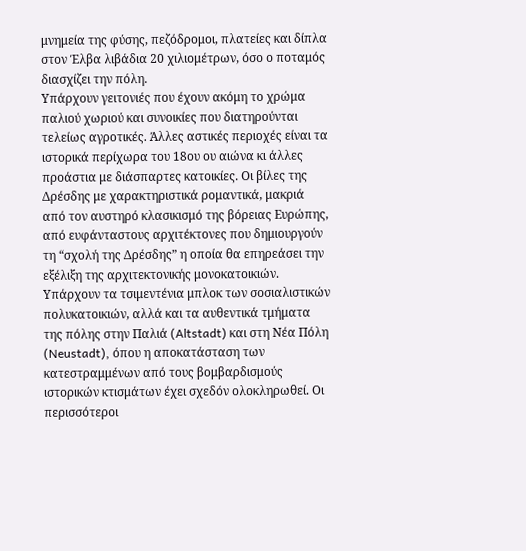μνημεία της φύσης, πεζόδρομοι, πλατείες και δίπλα στον Έλβα λιβάδια 20 χιλιομέτρων, όσο ο ποταμός διασχίζει την πόλη.
Υπάρχουν γειτονιές που έχουν ακόμη το χρώμα παλιού χωριού και συνοικίες που διατηρούνται τελείως αγροτικές. Άλλες αστικές περιοχές είναι τα ιστορικά περίχωρα του 18ου ου αιώνα κι άλλες προάστια με διάσπαρτες κατοικίες. Οι βίλες της Δρέσδης με χαρακτηριστικά ρομαντικά, μακριά από τον αυστηρό κλασικισμό της βόρειας Ευρώπης, από ευφάνταστους αρχιτέκτονες που δημιουργούν τη “σχολή της Δρέσδης” η οποία θα επηρεάσει την εξέλιξη της αρχιτεκτονικής μονοκατοικιών. Υπάρχουν τα τσιμεντένια μπλοκ των σοσιαλιστικών πολυκατοικιών, αλλά και τα αυθεντικά τμήματα της πόλης στην Παλιά (Altstadt) και στη Νέα Πόλη (Neustadt), όπου η αποκατάσταση των κατεστραμμένων από τους βομβαρδισμούς ιστορικών κτισμάτων έχει σχεδόν ολοκληρωθεί. Οι περισσότεροι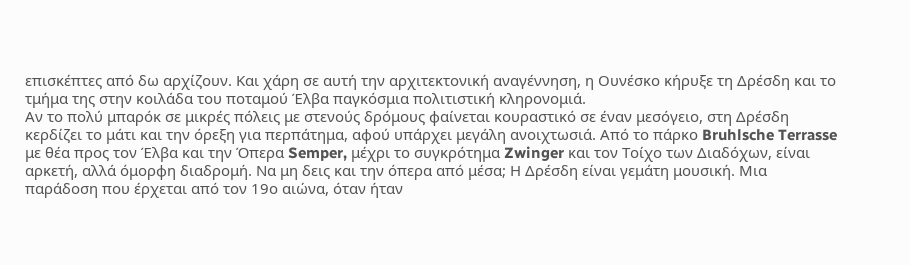επισκέπτες από δω αρχίζουν. Και χάρη σε αυτή την αρχιτεκτονική αναγέννηση, η Ουνέσκο κήρυξε τη Δρέσδη και το τμήμα της στην κοιλάδα του ποταμού Έλβα παγκόσμια πολιτιστική κληρονομιά.
Αν το πολύ μπαρόκ σε μικρές πόλεις με στενούς δρόμους φαίνεται κουραστικό σε έναν μεσόγειο, στη Δρέσδη κερδίζει το μάτι και την όρεξη για περπάτημα, αφού υπάρχει μεγάλη ανοιχτωσιά. Από το πάρκο Bruhlsche Terrasse με θέα προς τον Έλβα και την Όπερα Semper, μέχρι το συγκρότημα Zwinger και τον Τοίχο των Διαδόχων, είναι αρκετή, αλλά όμορφη διαδρομή. Να μη δεις και την όπερα από μέσα; Η Δρέσδη είναι γεμάτη μουσική. Μια παράδοση που έρχεται από τον 19ο αιώνα, όταν ήταν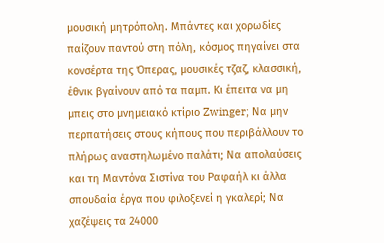μουσική μητρόπολη. Μπάντες και χορωδίες παίζουν παντού στη πόλη, κόσμος πηγαίνει στα κονσέρτα της Όπερας, μουσικές τζαζ, κλασσική, έθνικ βγαίνουν από τα παμπ. Κι έπειτα να μη μπεις στο μνημειακό κτίριο Zwinger; Να μην περπατήσεις στους κήπους που περιβάλλουν το πλήρως αναστηλωμένο παλάτι; Να απολαύσεις και τη Μαντόνα Σιστίνα του Ραφαήλ κι άλλα σπουδαία έργα που φιλοξενεί η γκαλερί; Να χαζέψεις τα 24000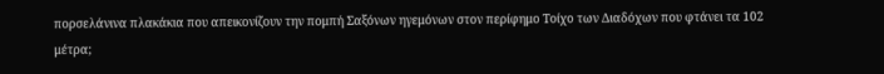πορσελάνινα πλακάκια που απεικονίζουν την πομπή Σαξόνων ηγεμόνων στον περίφημο Τοίχο των Διαδόχων που φτάνει τα 102 μέτρα;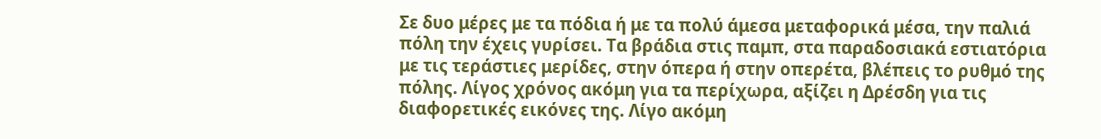Σε δυο μέρες με τα πόδια ή με τα πολύ άμεσα μεταφορικά μέσα, την παλιά πόλη την έχεις γυρίσει. Τα βράδια στις παμπ, στα παραδοσιακά εστιατόρια με τις τεράστιες μερίδες, στην όπερα ή στην οπερέτα, βλέπεις το ρυθμό της πόλης. Λίγος χρόνος ακόμη για τα περίχωρα, αξίζει η Δρέσδη για τις διαφορετικές εικόνες της. Λίγο ακόμη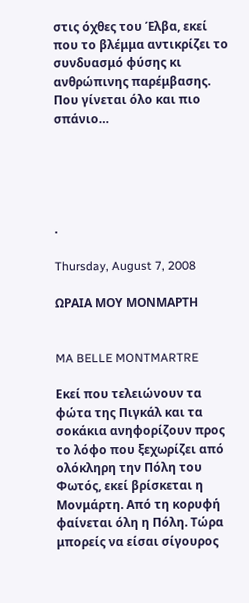στις όχθες του Έλβα, εκεί που το βλέμμα αντικρίζει το συνδυασμό φύσης κι ανθρώπινης παρέμβασης. Που γίνεται όλο και πιο σπάνιο…





.

Thursday, August 7, 2008

ΩΡΑΙΑ ΜΟΥ ΜΟΝΜΑΡΤΗ


MA BELLE MONTMARTRE

Εκεί που τελειώνουν τα φώτα της Πιγκάλ και τα σοκάκια ανηφορίζουν προς το λόφο που ξεχωρίζει από ολόκληρη την Πόλη του Φωτός, εκεί βρίσκεται η Μονμάρτη. Από τη κορυφή φαίνεται όλη η Πόλη. Τώρα μπορείς να είσαι σίγουρος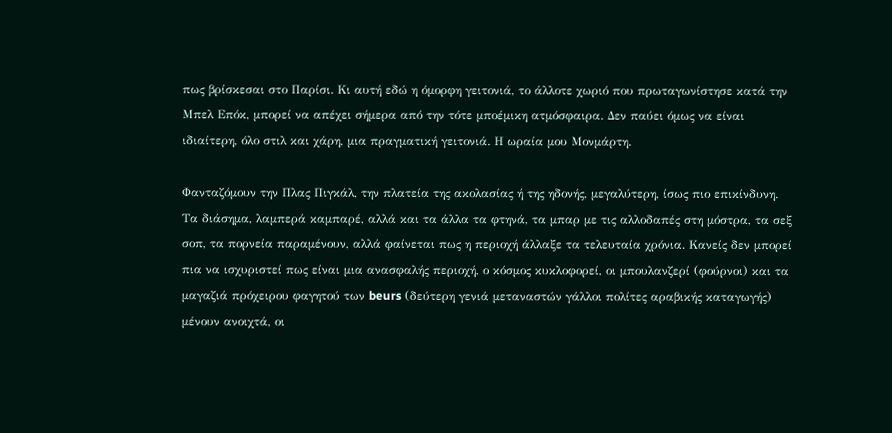πως βρίσκεσαι στο Παρίσι. Κι αυτή εδώ η όμορφη γειτονιά, το άλλοτε χωριό που πρωταγωνίστησε κατά την Μπελ Επόκ, μπορεί να απέχει σήμερα από την τότε μποέμικη ατμόσφαιρα. Δεν παύει όμως να είναι ιδιαίτερη, όλο στιλ και χάρη, μια πραγματική γειτονιά. Η ωραία μου Μονμάρτη.

Φανταζόμουν την Πλας Πιγκάλ, την πλατεία της ακολασίας ή της ηδονής, μεγαλύτερη, ίσως πιο επικίνδυνη. Τα διάσημα, λαμπερά καμπαρέ, αλλά και τα άλλα τα φτηνά, τα μπαρ με τις αλλοδαπές στη μόστρα, τα σεξ σοπ, τα πορνεία παραμένουν, αλλά φαίνεται πως η περιοχή άλλαξε τα τελευταία χρόνια. Κανείς δεν μπορεί πια να ισχυριστεί πως είναι μια ανασφαλής περιοχή, ο κόσμος κυκλοφορεί, οι μπουλανζερί (φούρνοι) και τα μαγαζιά πρόχειρου φαγητού των beurs (δεύτερη γενιά μεταναστών γάλλοι πολίτες αραβικής καταγωγής) μένουν ανοιχτά, οι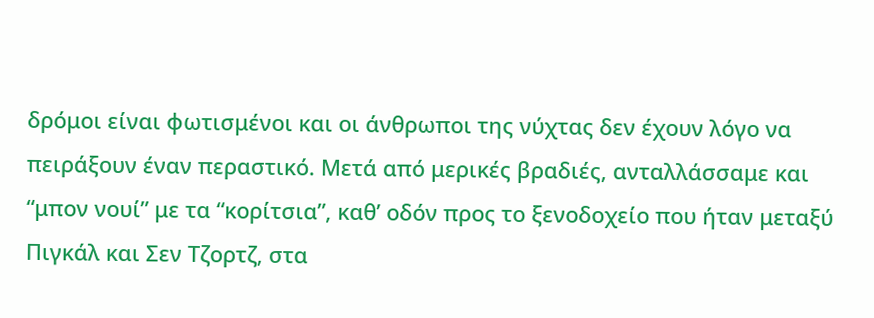δρόμοι είναι φωτισμένοι και οι άνθρωποι της νύχτας δεν έχουν λόγο να πειράξουν έναν περαστικό. Μετά από μερικές βραδιές, ανταλλάσσαμε και “μπον νουί” με τα “κορίτσια”, καθ’ οδόν προς το ξενοδοχείο που ήταν μεταξύ Πιγκάλ και Σεν Τζορτζ, στα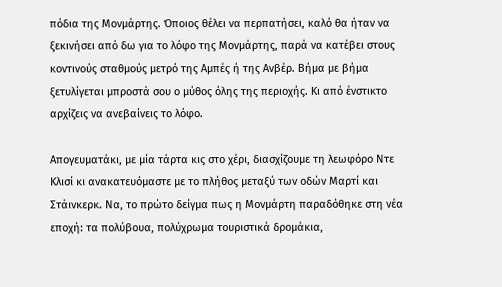πόδια της Μονμάρτης. Όποιος θέλει να περπατήσει, καλό θα ήταν να ξεκινήσει από δω για το λόφο της Μονμάρτης, παρά να κατέβει στους κοντινούς σταθμούς μετρό της Αμπές ή της Ανβέρ. Βήμα με βήμα ξετυλίγεται μπροστά σου ο μύθος όλης της περιοχής. Κι από ένστικτο αρχίζεις να ανεβαίνεις το λόφο.

Απογευματάκι, με μία τάρτα κις στο χέρι, διασχίζουμε τη λεωφόρο Ντε Κλισί κι ανακατευόμαστε με το πλήθος μεταξύ των οδών Μαρτί και Στάινκερκ. Να, το πρώτο δείγμα πως η Μονμάρτη παραδόθηκε στη νέα εποχή: τα πολύβουα, πολύχρωμα τουριστικά δρομάκια,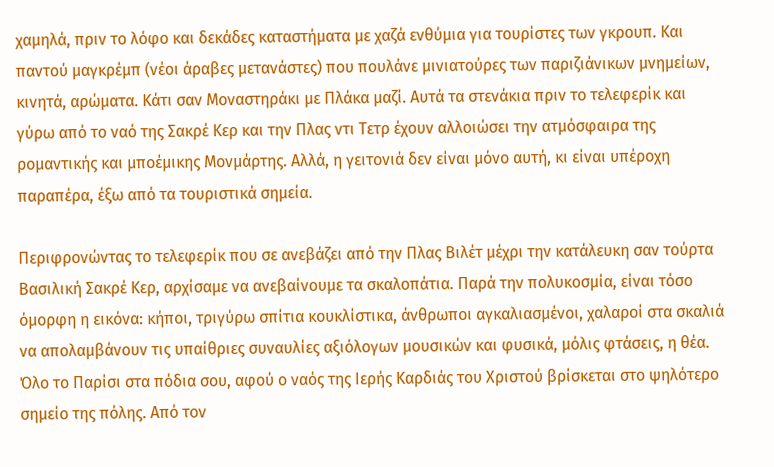χαμηλά, πριν το λόφο και δεκάδες καταστήματα με χαζά ενθύμια για τουρίστες των γκρουπ. Και παντού μαγκρέμπ (νέοι άραβες μετανάστες) που πουλάνε μινιατούρες των παριζιάνικων μνημείων, κινητά, αρώματα. Κάτι σαν Μοναστηράκι με Πλάκα μαζί. Αυτά τα στενάκια πριν το τελεφερίκ και γύρω από το ναό της Σακρέ Κερ και την Πλας ντι Τετρ έχουν αλλοιώσει την ατμόσφαιρα της ρομαντικής και μποέμικης Μονμάρτης. Αλλά, η γειτονιά δεν είναι μόνο αυτή, κι είναι υπέροχη παραπέρα, έξω από τα τουριστικά σημεία.

Περιφρονώντας το τελεφερίκ που σε ανεβάζει από την Πλας Βιλέτ μέχρι την κατάλευκη σαν τούρτα Βασιλική Σακρέ Κερ, αρχίσαμε να ανεβαίνουμε τα σκαλοπάτια. Παρά την πολυκοσμία, είναι τόσο όμορφη η εικόνα: κήποι, τριγύρω σπίτια κουκλίστικα, άνθρωποι αγκαλιασμένοι, χαλαροί στα σκαλιά να απολαμβάνουν τις υπαίθριες συναυλίες αξιόλογων μουσικών και φυσικά, μόλις φτάσεις, η θέα. Όλο το Παρίσι στα πόδια σου, αφού ο ναός της Ιερής Καρδιάς του Χριστού βρίσκεται στο ψηλότερο σημείο της πόλης. Από τον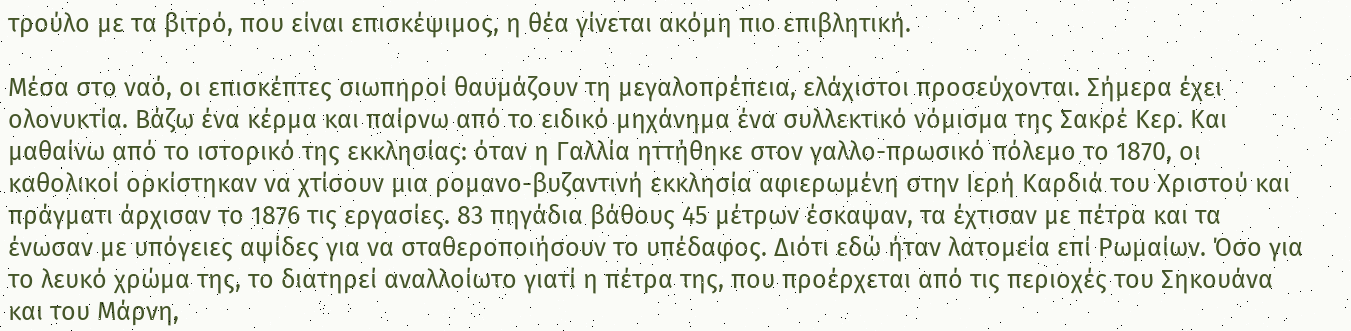τρούλο με τα βιτρό, που είναι επισκέψιμος, η θέα γίνεται ακόμη πιο επιβλητική.

Μέσα στο ναό, οι επισκέπτες σιωπηροί θαυμάζουν τη μεγαλοπρέπεια, ελάχιστοι προσεύχονται. Σήμερα έχει ολονυκτία. Βάζω ένα κέρμα και παίρνω από το ειδικό μηχάνημα ένα συλλεκτικό νόμισμα της Σακρέ Κερ. Και μαθαίνω από το ιστορικό της εκκλησίας: όταν η Γαλλία ηττήθηκε στον γαλλο-πρωσικό πόλεμο το 1870, οι καθολικοί ορκίστηκαν να χτίσουν μια ρομανο-βυζαντινή εκκλησία αφιερωμένη στην Ιερή Καρδιά του Χριστού και πράγματι άρχισαν το 1876 τις εργασίες. 83 πηγάδια βάθους 45 μέτρων έσκαψαν, τα έχτισαν με πέτρα και τα ένωσαν με υπόγειες αψίδες για να σταθεροποιήσουν το υπέδαφος. Διότι εδώ ήταν λατομεία επί Ρωμαίων. Όσο για το λευκό χρώμα της, το διατηρεί αναλλοίωτο γιατί η πέτρα της, που προέρχεται από τις περιοχές του Σηκουάνα και του Μάρνη,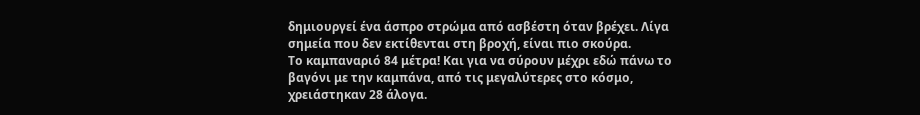δημιουργεί ένα άσπρο στρώμα από ασβέστη όταν βρέχει. Λίγα σημεία που δεν εκτίθενται στη βροχή, είναι πιο σκούρα.
Το καμπαναριό 84 μέτρα! Και για να σύρουν μέχρι εδώ πάνω το βαγόνι με την καμπάνα, από τις μεγαλύτερες στο κόσμο, χρειάστηκαν 28 άλογα.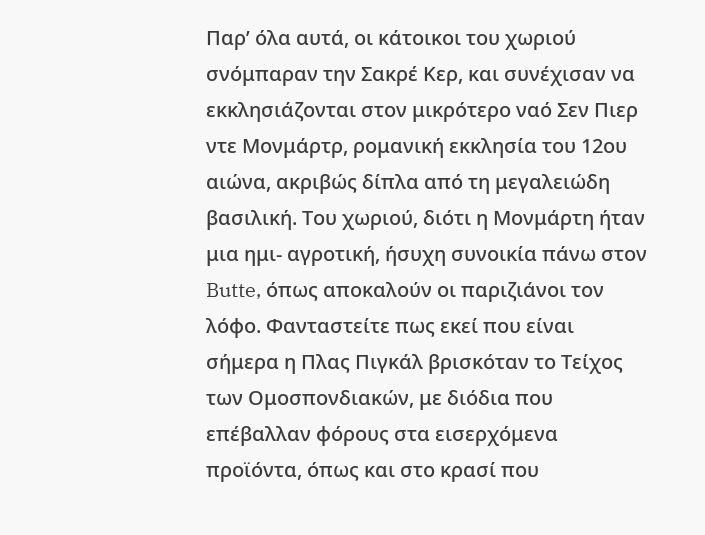Παρ’ όλα αυτά, οι κάτοικοι του χωριού σνόμπαραν την Σακρέ Κερ, και συνέχισαν να εκκλησιάζονται στον μικρότερο ναό Σεν Πιερ ντε Μονμάρτρ, ρομανική εκκλησία του 12ου αιώνα, ακριβώς δίπλα από τη μεγαλειώδη βασιλική. Του χωριού, διότι η Μονμάρτη ήταν μια ημι- αγροτική, ήσυχη συνοικία πάνω στον Butte, όπως αποκαλούν οι παριζιάνοι τον λόφο. Φανταστείτε πως εκεί που είναι σήμερα η Πλας Πιγκάλ βρισκόταν το Τείχος των Ομοσπονδιακών, με διόδια που επέβαλλαν φόρους στα εισερχόμενα προϊόντα, όπως και στο κρασί που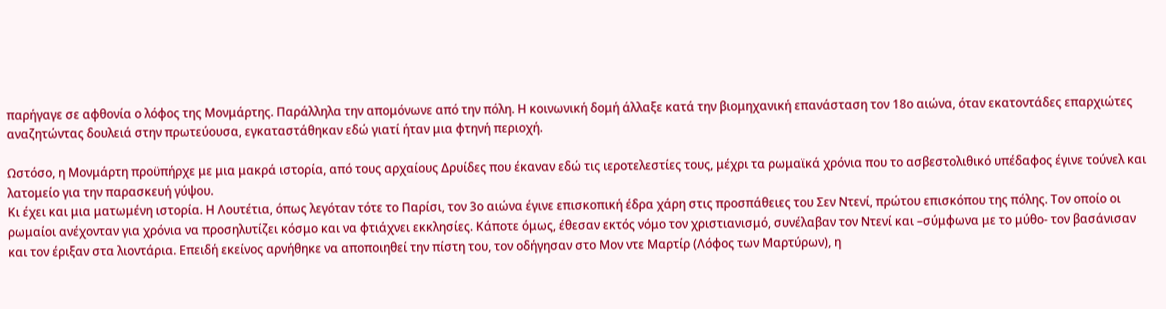παρήγαγε σε αφθονία ο λόφος της Μονμάρτης. Παράλληλα την απομόνωνε από την πόλη. Η κοινωνική δομή άλλαξε κατά την βιομηχανική επανάσταση τον 18ο αιώνα, όταν εκατοντάδες επαρχιώτες αναζητώντας δουλειά στην πρωτεύουσα, εγκαταστάθηκαν εδώ γιατί ήταν μια φτηνή περιοχή.

Ωστόσο, η Μονμάρτη προϋπήρχε με μια μακρά ιστορία, από τους αρχαίους Δρυίδες που έκαναν εδώ τις ιεροτελεστίες τους, μέχρι τα ρωμαϊκά χρόνια που το ασβεστολιθικό υπέδαφος έγινε τούνελ και λατομείο για την παρασκευή γύψου.
Κι έχει και μια ματωμένη ιστορία. Η Λουτέτια, όπως λεγόταν τότε το Παρίσι, τον 3ο αιώνα έγινε επισκοπική έδρα χάρη στις προσπάθειες του Σεν Ντενί, πρώτου επισκόπου της πόλης. Τον οποίο οι ρωμαίοι ανέχονταν για χρόνια να προσηλυτίζει κόσμο και να φτιάχνει εκκλησίες. Κάποτε όμως, έθεσαν εκτός νόμο τον χριστιανισμό, συνέλαβαν τον Ντενί και –σύμφωνα με το μύθο- τον βασάνισαν και τον έριξαν στα λιοντάρια. Επειδή εκείνος αρνήθηκε να αποποιηθεί την πίστη του, τον οδήγησαν στο Μον ντε Μαρτίρ (Λόφος των Μαρτύρων), η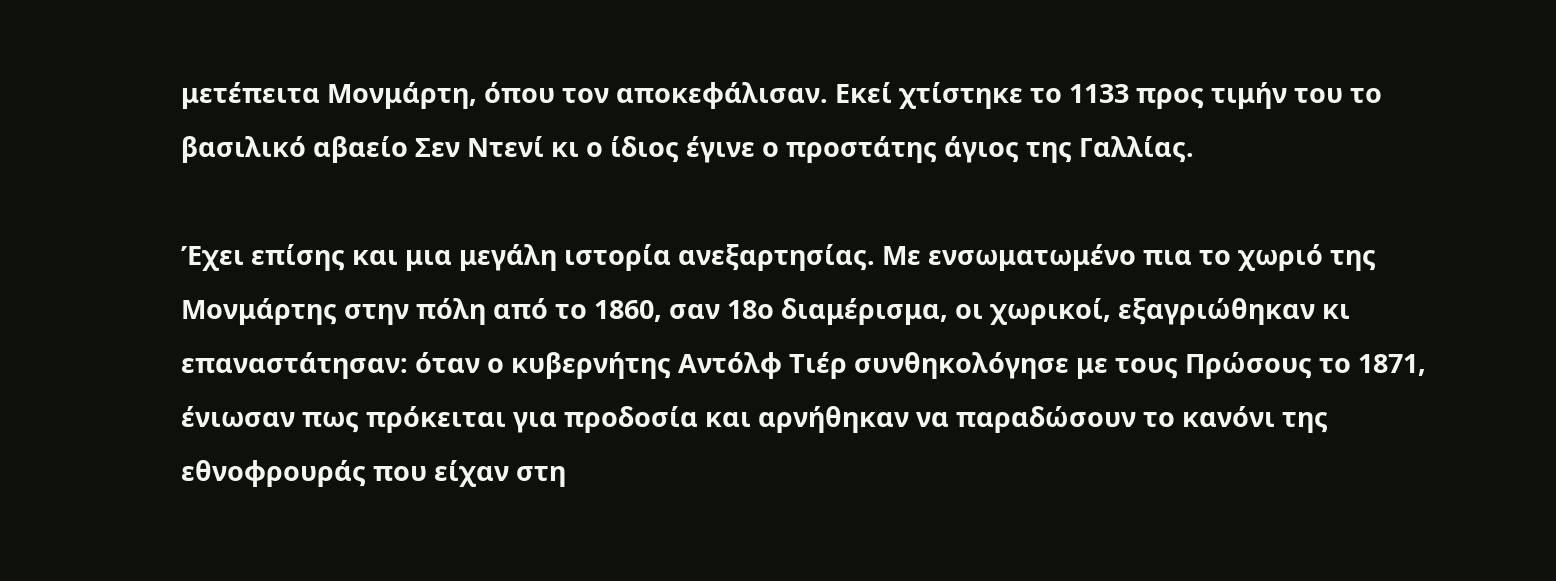μετέπειτα Μονμάρτη, όπου τον αποκεφάλισαν. Εκεί χτίστηκε το 1133 προς τιμήν του το βασιλικό αβαείο Σεν Ντενί κι ο ίδιος έγινε ο προστάτης άγιος της Γαλλίας.

Έχει επίσης και μια μεγάλη ιστορία ανεξαρτησίας. Με ενσωματωμένο πια το χωριό της Μονμάρτης στην πόλη από το 1860, σαν 18ο διαμέρισμα, οι χωρικοί, εξαγριώθηκαν κι επαναστάτησαν: όταν ο κυβερνήτης Αντόλφ Τιέρ συνθηκολόγησε με τους Πρώσους το 1871, ένιωσαν πως πρόκειται για προδοσία και αρνήθηκαν να παραδώσουν το κανόνι της εθνοφρουράς που είχαν στη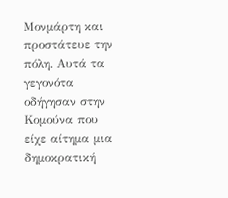Μονμάρτη και προστάτευε την πόλη. Αυτά τα γεγονότα οδήγησαν στην Κομούνα που είχε αίτημα μια δημοκρατική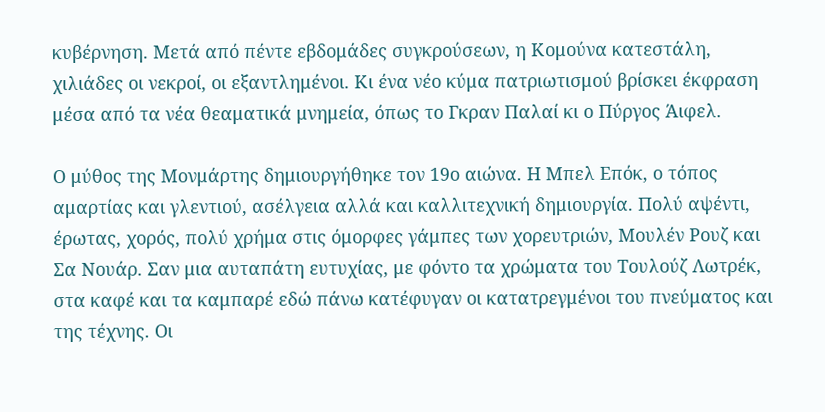κυβέρνηση. Μετά από πέντε εβδομάδες συγκρούσεων, η Κομούνα κατεστάλη, χιλιάδες οι νεκροί, οι εξαντλημένοι. Κι ένα νέο κύμα πατριωτισμού βρίσκει έκφραση μέσα από τα νέα θεαματικά μνημεία, όπως το Γκραν Παλαί κι ο Πύργος Άιφελ.

Ο μύθος της Μονμάρτης δημιουργήθηκε τον 19ο αιώνα. Η Μπελ Επόκ, ο τόπος αμαρτίας και γλεντιού, ασέλγεια αλλά και καλλιτεχνική δημιουργία. Πολύ αψέντι, έρωτας, χορός, πολύ χρήμα στις όμορφες γάμπες των χορευτριών, Μουλέν Ρουζ και Σα Νουάρ. Σαν μια αυταπάτη ευτυχίας, με φόντο τα χρώματα του Τουλούζ Λωτρέκ, στα καφέ και τα καμπαρέ εδώ πάνω κατέφυγαν οι κατατρεγμένοι του πνεύματος και της τέχνης. Οι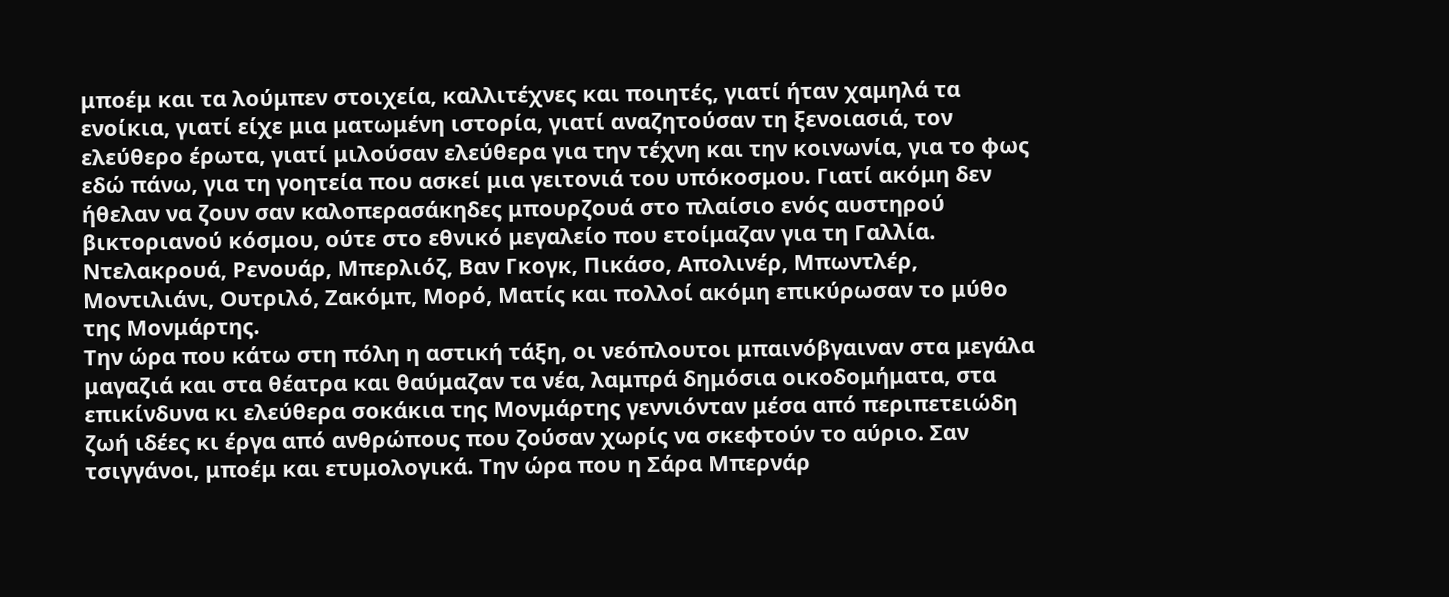μποέμ και τα λούμπεν στοιχεία, καλλιτέχνες και ποιητές, γιατί ήταν χαμηλά τα ενοίκια, γιατί είχε μια ματωμένη ιστορία, γιατί αναζητούσαν τη ξενοιασιά, τον ελεύθερο έρωτα, γιατί μιλούσαν ελεύθερα για την τέχνη και την κοινωνία, για το φως εδώ πάνω, για τη γοητεία που ασκεί μια γειτονιά του υπόκοσμου. Γιατί ακόμη δεν ήθελαν να ζουν σαν καλοπερασάκηδες μπουρζουά στο πλαίσιο ενός αυστηρού βικτοριανού κόσμου, ούτε στο εθνικό μεγαλείο που ετοίμαζαν για τη Γαλλία. Ντελακρουά, Ρενουάρ, Μπερλιόζ, Βαν Γκογκ, Πικάσο, Απολινέρ, Μπωντλέρ, Μοντιλιάνι, Ουτριλό, Ζακόμπ, Μορό, Ματίς και πολλοί ακόμη επικύρωσαν το μύθο της Μονμάρτης.
Την ώρα που κάτω στη πόλη η αστική τάξη, οι νεόπλουτοι μπαινόβγαιναν στα μεγάλα μαγαζιά και στα θέατρα και θαύμαζαν τα νέα, λαμπρά δημόσια οικοδομήματα, στα επικίνδυνα κι ελεύθερα σοκάκια της Μονμάρτης γεννιόνταν μέσα από περιπετειώδη ζωή ιδέες κι έργα από ανθρώπους που ζούσαν χωρίς να σκεφτούν το αύριο. Σαν τσιγγάνοι, μποέμ και ετυμολογικά. Την ώρα που η Σάρα Μπερνάρ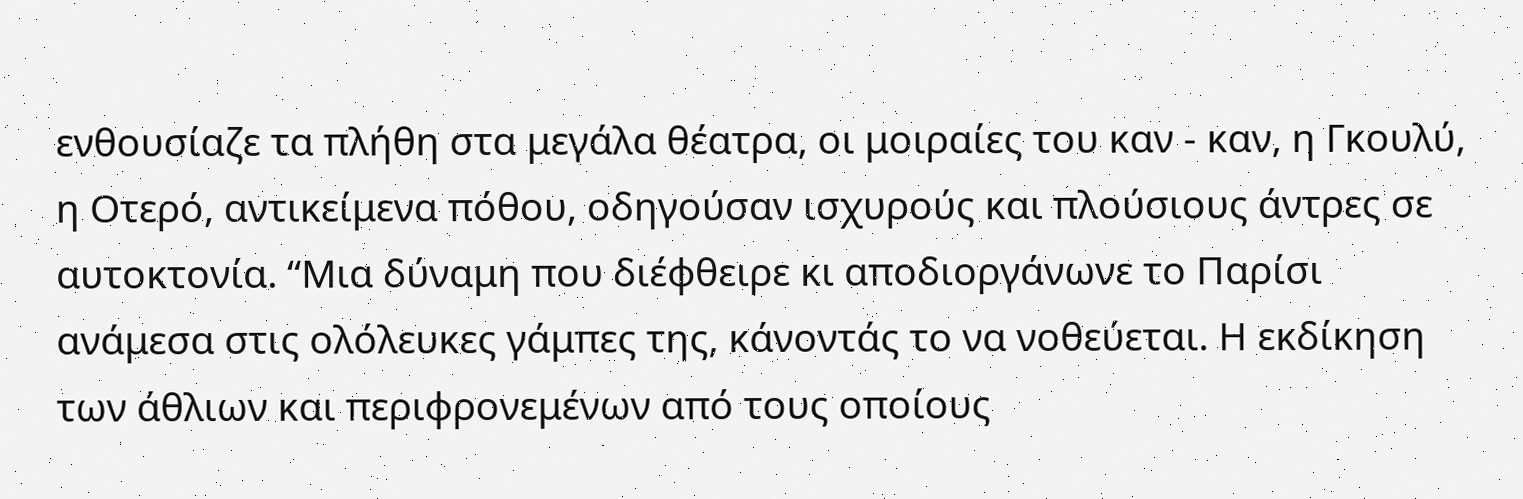ενθουσίαζε τα πλήθη στα μεγάλα θέατρα, οι μοιραίες του καν - καν, η Γκουλύ, η Οτερό, αντικείμενα πόθου, οδηγούσαν ισχυρούς και πλούσιους άντρες σε αυτοκτονία. “Μια δύναμη που διέφθειρε κι αποδιοργάνωνε το Παρίσι ανάμεσα στις ολόλευκες γάμπες της, κάνοντάς το να νοθεύεται. Η εκδίκηση των άθλιων και περιφρονεμένων από τους οποίους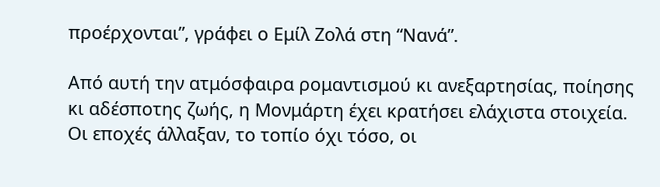προέρχονται”, γράφει ο Εμίλ Ζολά στη “Νανά”.

Από αυτή την ατμόσφαιρα ρομαντισμού κι ανεξαρτησίας, ποίησης κι αδέσποτης ζωής, η Μονμάρτη έχει κρατήσει ελάχιστα στοιχεία. Οι εποχές άλλαξαν, το τοπίο όχι τόσο, οι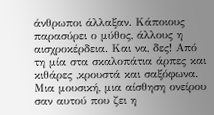άνθρωποι άλλαξαν. Κάποιους παρασύρει ο μύθος, άλλους η αισχροκέρδεια. Και να, δες! Από τη μία στα σκαλοπάτια άρπες και κιθάρες ,κρουστά και σαξόφωνα. Μια μουσική, μια αίσθηση ονείρου σαν αυτού που ζει η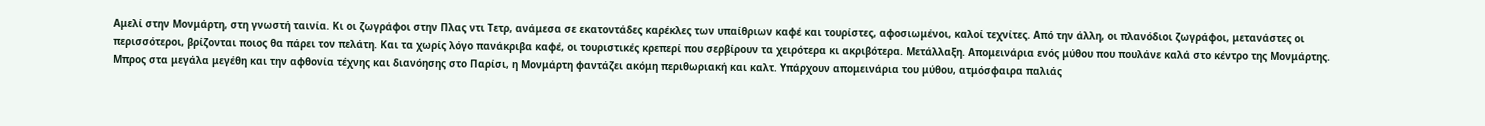Αμελί στην Μονμάρτη, στη γνωστή ταινία. Κι οι ζωγράφοι στην Πλας ντι Τετρ, ανάμεσα σε εκατοντάδες καρέκλες των υπαίθριων καφέ και τουρίστες, αφοσιωμένοι, καλοί τεχνίτες. Από την άλλη, οι πλανόδιοι ζωγράφοι, μετανάστες οι περισσότεροι, βρίζονται ποιος θα πάρει τον πελάτη. Και τα χωρίς λόγο πανάκριβα καφέ, οι τουριστικές κρεπερί που σερβίρουν τα χειρότερα κι ακριβότερα. Μετάλλαξη. Απομεινάρια ενός μύθου που πουλάνε καλά στο κέντρο της Μονμάρτης. Μπρος στα μεγάλα μεγέθη και την αφθονία τέχνης και διανόησης στο Παρίσι, η Μονμάρτη φαντάζει ακόμη περιθωριακή και καλτ. Υπάρχουν απομεινάρια του μύθου, ατμόσφαιρα παλιάς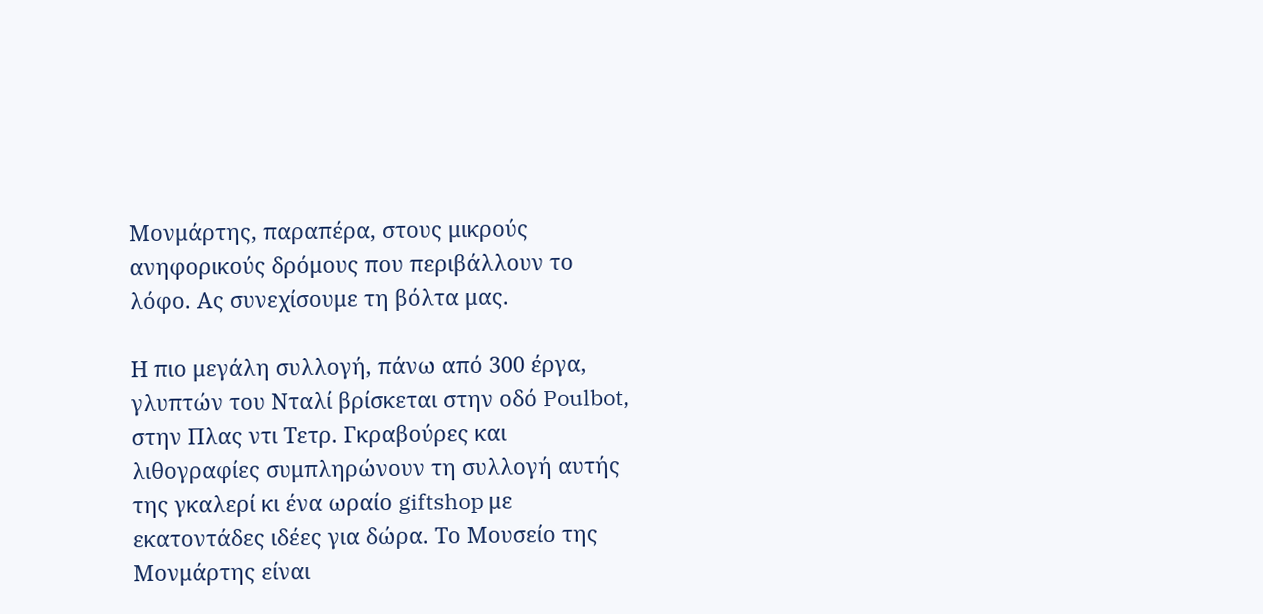Μονμάρτης, παραπέρα, στους μικρούς ανηφορικούς δρόμους που περιβάλλουν το λόφο. Ας συνεχίσουμε τη βόλτα μας.

Η πιο μεγάλη συλλογή, πάνω από 300 έργα, γλυπτών του Νταλί βρίσκεται στην οδό Poulbot, στην Πλας ντι Τετρ. Γκραβούρες και λιθογραφίες συμπληρώνουν τη συλλογή αυτής της γκαλερί κι ένα ωραίο giftshop με εκατοντάδες ιδέες για δώρα. Το Μουσείο της Μονμάρτης είναι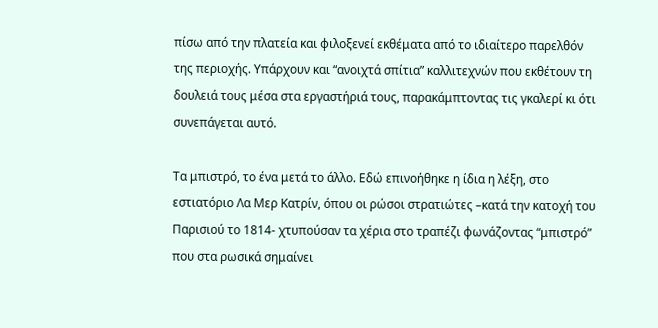πίσω από την πλατεία και φιλοξενεί εκθέματα από το ιδιαίτερο παρελθόν της περιοχής. Υπάρχουν και “ανοιχτά σπίτια” καλλιτεχνών που εκθέτουν τη δουλειά τους μέσα στα εργαστήριά τους, παρακάμπτοντας τις γκαλερί κι ότι συνεπάγεται αυτό.

Τα μπιστρό, το ένα μετά το άλλο. Εδώ επινοήθηκε η ίδια η λέξη, στο εστιατόριο Λα Μερ Κατρίν, όπου οι ρώσοι στρατιώτες –κατά την κατοχή του Παρισιού το 1814- χτυπούσαν τα χέρια στο τραπέζι φωνάζοντας “μπιστρό” που στα ρωσικά σημαίνει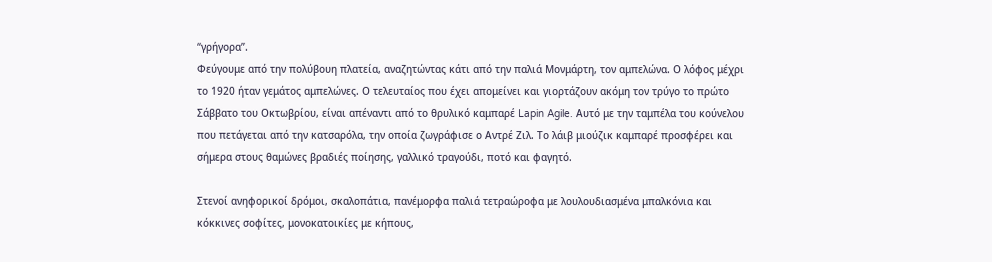“γρήγορα”.
Φεύγουμε από την πολύβουη πλατεία, αναζητώντας κάτι από την παλιά Μονμάρτη, τον αμπελώνα. Ο λόφος μέχρι το 1920 ήταν γεμάτος αμπελώνες. Ο τελευταίος που έχει απομείνει και γιορτάζουν ακόμη τον τρύγο το πρώτο Σάββατο του Οκτωβρίου, είναι απέναντι από το θρυλικό καμπαρέ Lapin Agile. Αυτό με την ταμπέλα του κούνελου που πετάγεται από την κατσαρόλα, την οποία ζωγράφισε ο Αντρέ Ζιλ. Το λάιβ μιούζικ καμπαρέ προσφέρει και σήμερα στους θαμώνες βραδιές ποίησης, γαλλικό τραγούδι, ποτό και φαγητό.

Στενοί ανηφορικοί δρόμοι, σκαλοπάτια, πανέμορφα παλιά τετραώροφα με λουλουδιασμένα μπαλκόνια και κόκκινες σοφίτες, μονοκατοικίες με κήπους,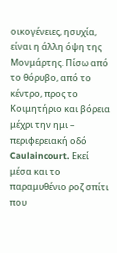οικογένειες, ησυχία, είναι η άλλη όψη της Μονμάρτης. Πίσω από το θόρυβο, από το κέντρο, προς το Κοιμητήριο και βόρεια μέχρι την ημι – περιφερειακή οδό Caulaincourt. Εκεί μέσα και το παραμυθένιο ροζ σπίτι που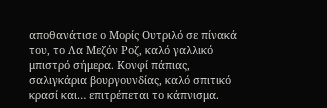αποθανάτισε ο Μορίς Ουτριλό σε πίνακά του, το Λα Μεζόν Ροζ, καλό γαλλικό μπιστρό σήμερα. Κονφί πάπιας, σαλιγκάρια βουργουνδίας, καλό σπιτικό κρασί και… επιτρέπεται το κάπνισμα.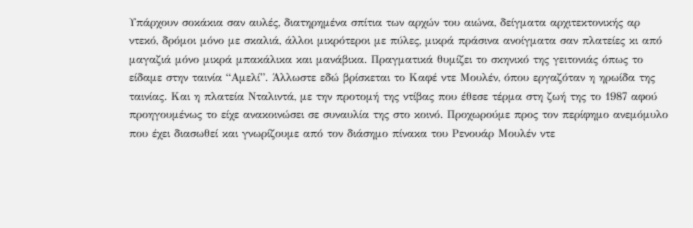Υπάρχουν σοκάκια σαν αυλές, διατηρημένα σπίτια των αρχών του αιώνα, δείγματα αρχιτεκτονικής αρ ντεκό, δρόμοι μόνο με σκαλιά, άλλοι μικρότεροι με πύλες, μικρά πράσινα ανοίγματα σαν πλατείες κι από μαγαζιά μόνο μικρά μπακάλικα και μανάβικα. Πραγματικά θυμίζει το σκηνικό της γειτονιάς όπως το είδαμε στην ταινία “Αμελί”. Άλλωστε εδώ βρίσκεται το Καφέ ντε Μουλέν, όπου εργαζόταν η ηρωίδα της ταινίας. Και η πλατεία Νταλιντά, με την προτομή της ντίβας που έθεσε τέρμα στη ζωή της το 1987 αφού προηγουμένως το είχε ανακοινώσει σε συναυλία της στο κοινό. Προχωρούμε προς τον περίφημο ανεμόμυλο που έχει διασωθεί και γνωρίζουμε από τον διάσημο πίνακα του Ρενουάρ Μουλέν ντε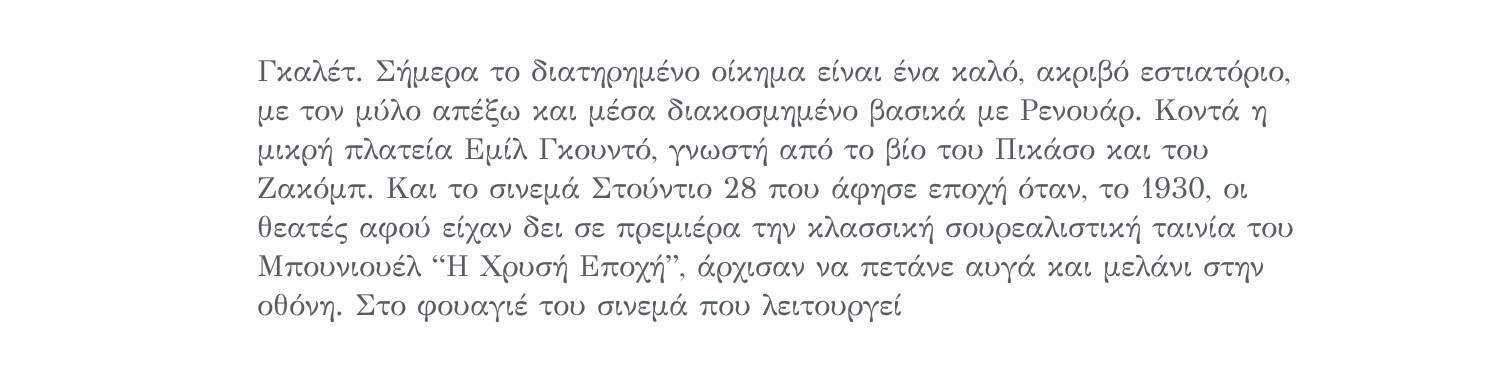Γκαλέτ. Σήμερα το διατηρημένο οίκημα είναι ένα καλό, ακριβό εστιατόριο, με τον μύλο απέξω και μέσα διακοσμημένο βασικά με Ρενουάρ. Κοντά η μικρή πλατεία Εμίλ Γκουντό, γνωστή από το βίο του Πικάσο και του Ζακόμπ. Και το σινεμά Στούντιο 28 που άφησε εποχή όταν, το 1930, οι θεατές αφού είχαν δει σε πρεμιέρα την κλασσική σουρεαλιστική ταινία του Μπουνιουέλ “Η Χρυσή Εποχή”, άρχισαν να πετάνε αυγά και μελάνι στην οθόνη. Στο φουαγιέ του σινεμά που λειτουργεί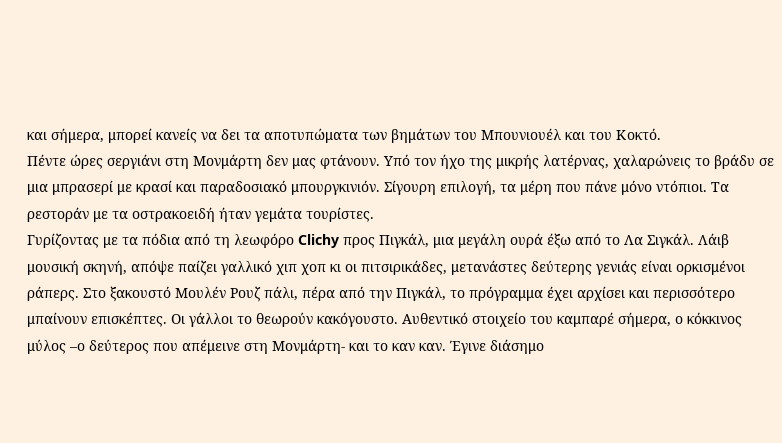και σήμερα, μπορεί κανείς να δει τα αποτυπώματα των βημάτων του Μπουνιουέλ και του Κοκτό.
Πέντε ώρες σεργιάνι στη Μονμάρτη δεν μας φτάνουν. Υπό τον ήχο της μικρής λατέρνας, χαλαρώνεις το βράδυ σε μια μπρασερί με κρασί και παραδοσιακό μπουργκινιόν. Σίγουρη επιλογή, τα μέρη που πάνε μόνο ντόπιοι. Τα ρεστοράν με τα οστρακοειδή ήταν γεμάτα τουρίστες.
Γυρίζοντας με τα πόδια από τη λεωφόρο Clichy προς Πιγκάλ, μια μεγάλη ουρά έξω από το Λα Σιγκάλ. Λάιβ μουσική σκηνή, απόψε παίζει γαλλικό χιπ χοπ κι οι πιτσιρικάδες, μετανάστες δεύτερης γενιάς είναι ορκισμένοι ράπερς. Στο ξακουστό Μουλέν Ρουζ πάλι, πέρα από την Πιγκάλ, το πρόγραμμα έχει αρχίσει και περισσότερο μπαίνουν επισκέπτες. Οι γάλλοι το θεωρούν κακόγουστο. Αυθεντικό στοιχείο του καμπαρέ σήμερα, ο κόκκινος μύλος –ο δεύτερος που απέμεινε στη Μονμάρτη- και το καν καν. Έγινε διάσημο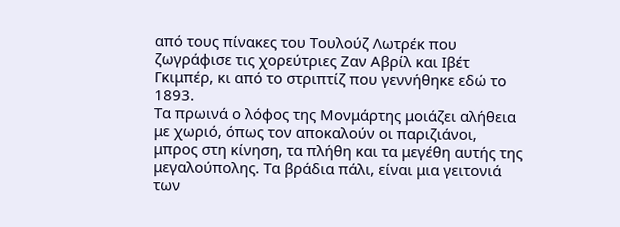από τους πίνακες του Τουλούζ Λωτρέκ που ζωγράφισε τις χορεύτριες Ζαν Αβρίλ και Ιβέτ Γκιμπέρ, κι από το στριπτίζ που γεννήθηκε εδώ το 1893.
Τα πρωινά ο λόφος της Μονμάρτης μοιάζει αλήθεια με χωριό, όπως τον αποκαλούν οι παριζιάνοι, μπρος στη κίνηση, τα πλήθη και τα μεγέθη αυτής της μεγαλούπολης. Τα βράδια πάλι, είναι μια γειτονιά των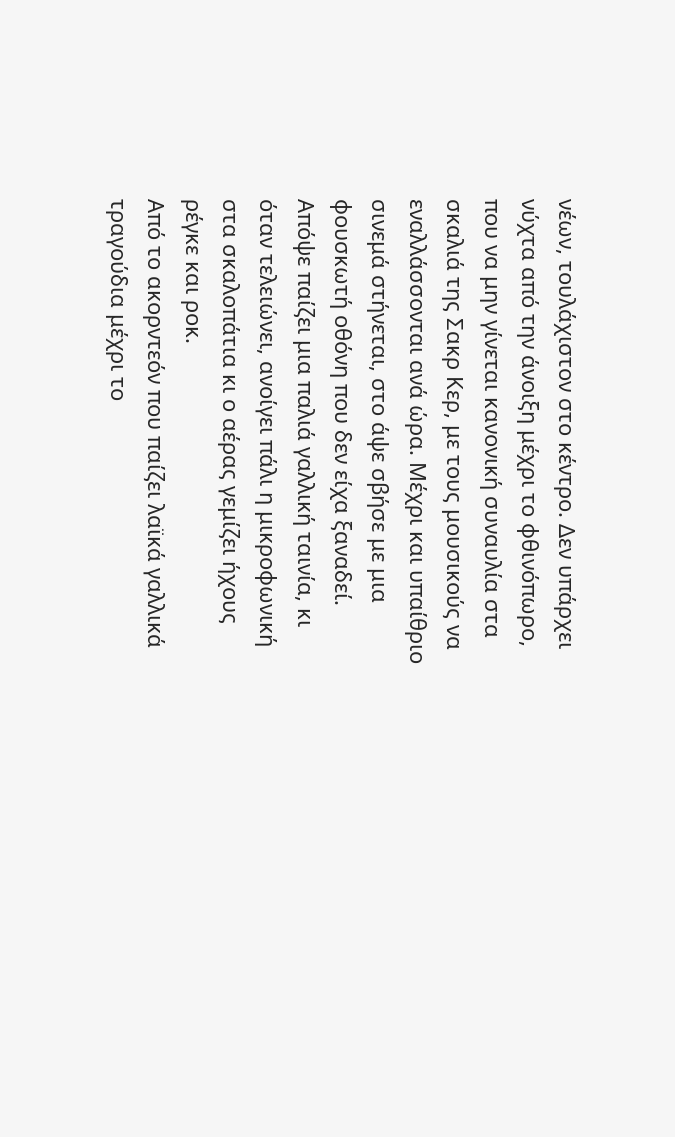νέων, τουλάχιστον στο κέντρο. Δεν υπάρχει νύχτα από την άνοιξη μέχρι το φθινόπωρο, που να μην γίνεται κανονική συναυλία στα σκαλιά της Σακρ Κερ, με τους μουσικούς να εναλλάσσονται ανά ώρα. Μέχρι και υπαίθριο σινεμά στήνεται, στο άψε σβήσε με μια φουσκωτή οθόνη που δεν είχα ξαναδεί. Απόψε παίζει μια παλιά γαλλική ταινία, κι όταν τελειώνει, ανοίγει πάλι η μικροφωνική στα σκαλοπάτια κι ο αέρας γεμίζει ήχους ρέγκε και ροκ.
Από το ακορντεόν που παίζει λαϊκά γαλλικά τραγούδια μέχρι το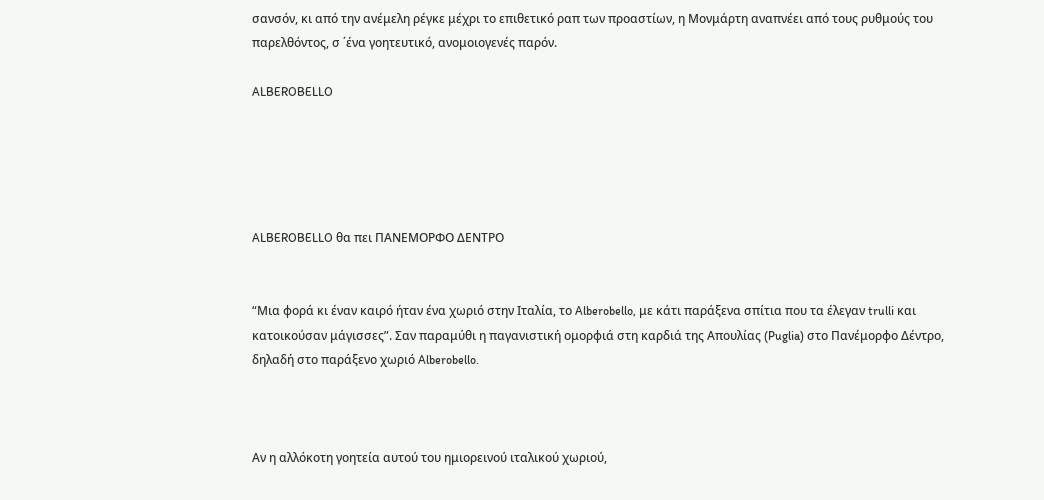σανσόν, κι από την ανέμελη ρέγκε μέχρι το επιθετικό ραπ των προαστίων, η Μονμάρτη αναπνέει από τους ρυθμούς του παρελθόντος, σ ΄ένα γοητευτικό, ανομοιογενές παρόν.

ALBEROBELLO





ALBEROBELLO θα πει ΠΑΝΕΜΟΡΦΟ ΔΕΝΤΡΟ


“Μια φορά κι έναν καιρό ήταν ένα χωριό στην Ιταλία, το Alberobello, με κάτι παράξενα σπίτια που τα έλεγαν trulli και κατοικούσαν μάγισσες”. Σαν παραμύθι η παγανιστική ομορφιά στη καρδιά της Απουλίας (Puglia) στο Πανέμορφο Δέντρο, δηλαδή στο παράξενο χωριό Alberobello.



Αν η αλλόκοτη γοητεία αυτού του ημιορεινού ιταλικού χωριού,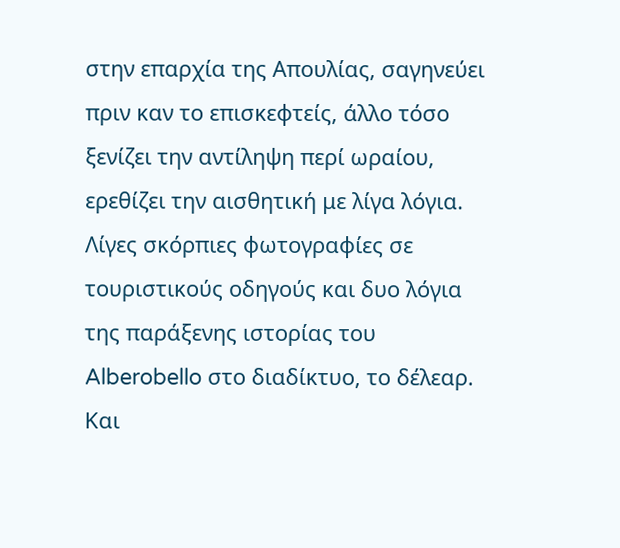στην επαρχία της Απουλίας, σαγηνεύει πριν καν το επισκεφτείς, άλλο τόσο ξενίζει την αντίληψη περί ωραίου, ερεθίζει την αισθητική με λίγα λόγια. Λίγες σκόρπιες φωτογραφίες σε τουριστικούς οδηγούς και δυο λόγια της παράξενης ιστορίας του Alberobello στο διαδίκτυο, το δέλεαρ. Και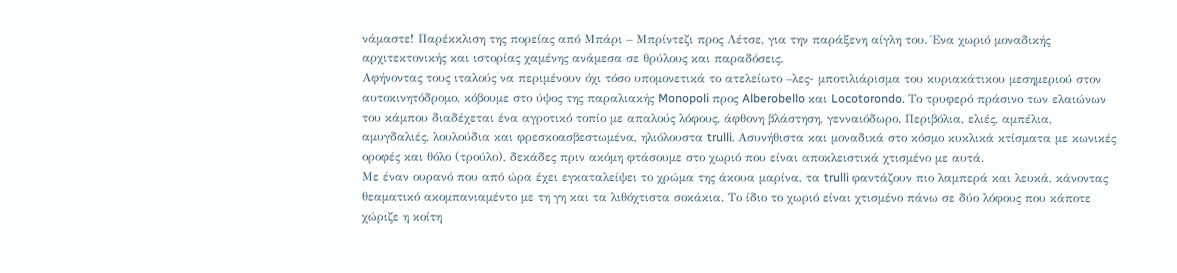νάμαστε! Παρέκκλιση της πορείας από Μπάρι – Μπρίντεζι προς Λέτσε, για την παράξενη αίγλη του. Ένα χωριό μοναδικής αρχιτεκτονικής και ιστορίας χαμένης ανάμεσα σε θρύλους και παραδόσεις.
Αφήνοντας τους ιταλούς να περιμένουν όχι τόσο υπομονετικά το ατελείωτο –λες- μποτιλιάρισμα του κυριακάτικου μεσημεριού στον αυτοκινητόδρομο, κόβουμε στο ύψος της παραλιακής Monopoli προς Alberobello και Locotorondo. Το τρυφερό πράσινο των ελαιώνων του κάμπου διαδέχεται ένα αγροτικό τοπίο με απαλούς λόφους, άφθονη βλάστηση, γενναιόδωρο. Περιβόλια, ελιές, αμπέλια, αμυγδαλιές, λουλούδια και φρεσκοασβεστωμένα, ηλιόλουστα trulli. Ασυνήθιστα και μοναδικά στο κόσμο κυκλικά κτίσματα με κωνικές οροφές και θόλο (τρούλο), δεκάδες πριν ακόμη φτάσουμε στο χωριό που είναι αποκλειστικά χτισμένο με αυτά.
Με έναν ουρανό που από ώρα έχει εγκαταλείψει το χρώμα της άκουα μαρίνα, τα trulli φαντάζουν πιο λαμπερά και λευκά, κάνοντας θεαματικό ακομπανιαμέντο με τη γη και τα λιθόχτιστα σοκάκια. Το ίδιο το χωριό είναι χτισμένο πάνω σε δύο λόφους που κάποτε χώριζε η κοίτη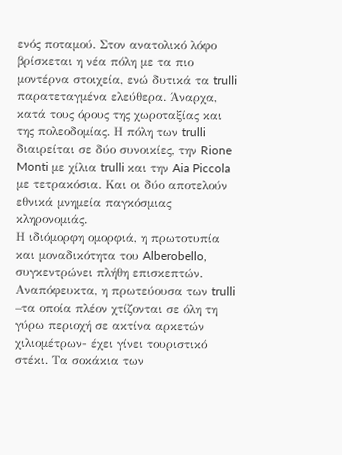ενός ποταμού. Στον ανατολικό λόφο βρίσκεται η νέα πόλη με τα πιο μοντέρνα στοιχεία, ενώ δυτικά τα trulli παρατεταγμένα ελεύθερα. Άναρχα, κατά τους όρους της χωροταξίας και της πολεοδομίας. Η πόλη των trulli διαιρείται σε δύο συνοικίες, την Rione Monti με χίλια trulli και την Aia Piccola με τετρακόσια. Και οι δύο αποτελούν εθνικά μνημεία παγκόσμιας κληρονομιάς.
Η ιδιόμορφη ομορφιά, η πρωτοτυπία και μοναδικότητα του Alberobello, συγκεντρώνει πλήθη επισκεπτών. Αναπόφευκτα, η πρωτεύουσα των trulli –τα οποία πλέον χτίζονται σε όλη τη γύρω περιοχή σε ακτίνα αρκετών χιλιομέτρων- έχει γίνει τουριστικό στέκι. Τα σοκάκια των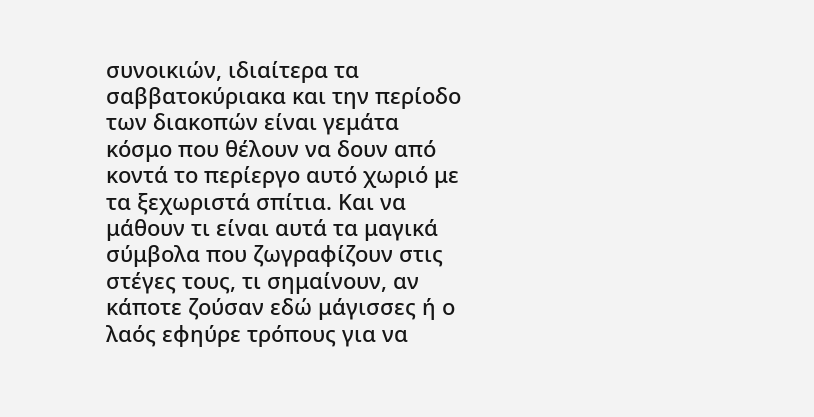συνοικιών, ιδιαίτερα τα σαββατοκύριακα και την περίοδο των διακοπών είναι γεμάτα κόσμο που θέλουν να δουν από κοντά το περίεργο αυτό χωριό με τα ξεχωριστά σπίτια. Και να μάθουν τι είναι αυτά τα μαγικά σύμβολα που ζωγραφίζουν στις στέγες τους, τι σημαίνουν, αν κάποτε ζούσαν εδώ μάγισσες ή ο λαός εφηύρε τρόπους για να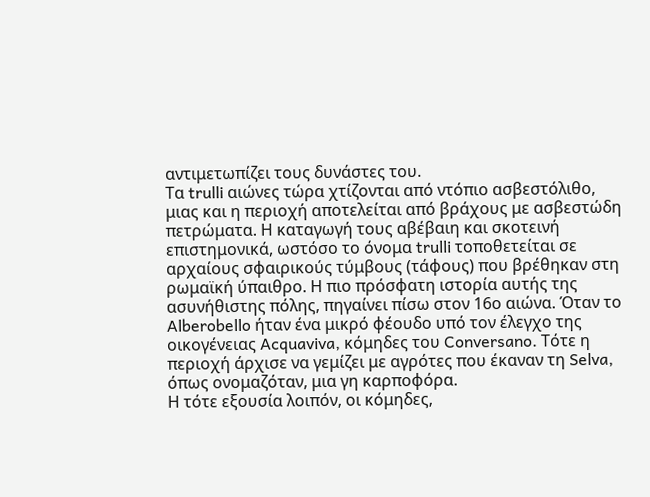αντιμετωπίζει τους δυνάστες του.
Τα trulli αιώνες τώρα χτίζονται από ντόπιο ασβεστόλιθο, μιας και η περιοχή αποτελείται από βράχους με ασβεστώδη πετρώματα. Η καταγωγή τους αβέβαιη και σκοτεινή επιστημονικά, ωστόσο το όνομα trulli τοποθετείται σε αρχαίους σφαιρικούς τύμβους (τάφους) που βρέθηκαν στη ρωμαϊκή ύπαιθρο. Η πιο πρόσφατη ιστορία αυτής της ασυνήθιστης πόλης, πηγαίνει πίσω στον 16ο αιώνα. Όταν το Alberobello ήταν ένα μικρό φέουδο υπό τον έλεγχο της οικογένειας Acquaviva, κόμηδες του Conversano. Τότε η περιοχή άρχισε να γεμίζει με αγρότες που έκαναν τη Selva, όπως ονομαζόταν, μια γη καρποφόρα.
Η τότε εξουσία λοιπόν, οι κόμηδες,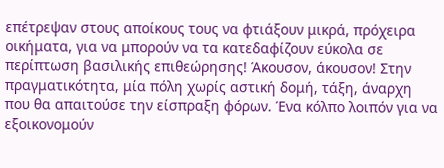επέτρεψαν στους αποίκους τους να φτιάξουν μικρά, πρόχειρα οικήματα, για να μπορούν να τα κατεδαφίζουν εύκολα σε περίπτωση βασιλικής επιθεώρησης! Άκουσον, άκουσον! Στην πραγματικότητα, μία πόλη χωρίς αστική δομή, τάξη, άναρχη που θα απαιτούσε την είσπραξη φόρων. Ένα κόλπο λοιπόν για να εξοικονομούν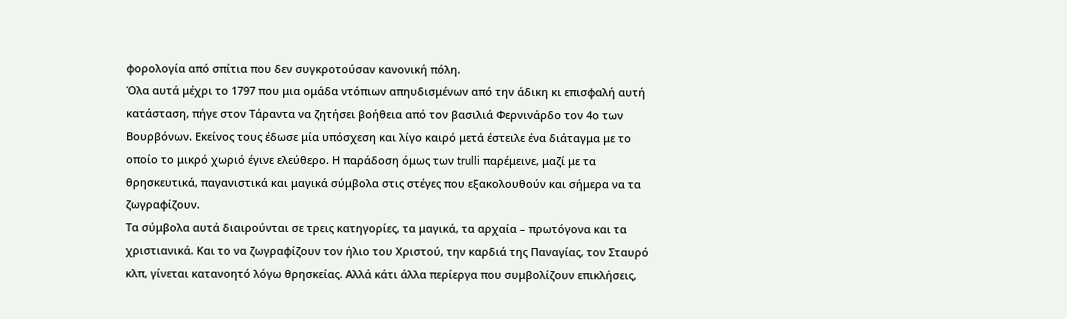φορολογία από σπίτια που δεν συγκροτούσαν κανονική πόλη.
Όλα αυτά μέχρι το 1797 που μια ομάδα ντόπιων απηυδισμένων από την άδικη κι επισφαλή αυτή κατάσταση, πήγε στον Τάραντα να ζητήσει βοήθεια από τον βασιλιά Φερνινάρδο τον 4ο των Βουρβόνων. Εκείνος τους έδωσε μία υπόσχεση και λίγο καιρό μετά έστειλε ένα διάταγμα με το οποίο το μικρό χωριό έγινε ελεύθερο. Η παράδοση όμως των trulli παρέμεινε, μαζί με τα θρησκευτικά, παγανιστικά και μαγικά σύμβολα στις στέγες που εξακολουθούν και σήμερα να τα ζωγραφίζουν.
Τα σύμβολα αυτά διαιρούνται σε τρεις κατηγορίες, τα μαγικά, τα αρχαία – πρωτόγονα και τα χριστιανικά. Και το να ζωγραφίζουν τον ήλιο του Χριστού, την καρδιά της Παναγίας, τον Σταυρό κλπ, γίνεται κατανοητό λόγω θρησκείας. Αλλά κάτι άλλα περίεργα που συμβολίζουν επικλήσεις,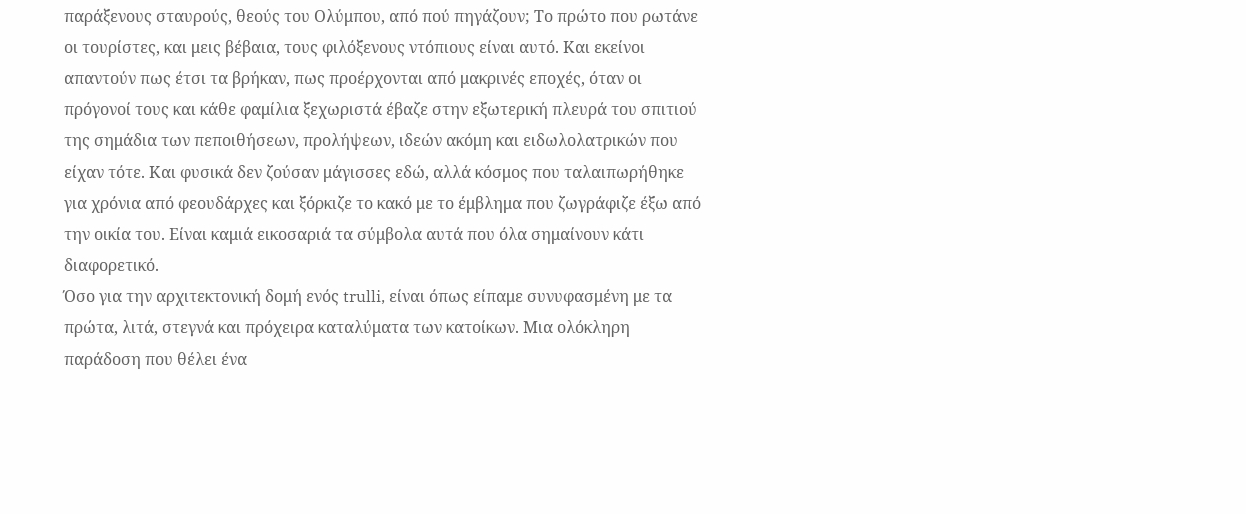παράξενους σταυρούς, θεούς του Ολύμπου, από πού πηγάζουν; Το πρώτο που ρωτάνε οι τουρίστες, και μεις βέβαια, τους φιλόξενους ντόπιους είναι αυτό. Και εκείνοι απαντούν πως έτσι τα βρήκαν, πως προέρχονται από μακρινές εποχές, όταν οι πρόγονοί τους και κάθε φαμίλια ξεχωριστά έβαζε στην εξωτερική πλευρά του σπιτιού της σημάδια των πεποιθήσεων, προλήψεων, ιδεών ακόμη και ειδωλολατρικών που είχαν τότε. Και φυσικά δεν ζούσαν μάγισσες εδώ, αλλά κόσμος που ταλαιπωρήθηκε για χρόνια από φεουδάρχες και ξόρκιζε το κακό με το έμβλημα που ζωγράφιζε έξω από την οικία του. Είναι καμιά εικοσαριά τα σύμβολα αυτά που όλα σημαίνουν κάτι διαφορετικό.
Όσο για την αρχιτεκτονική δομή ενός trulli, είναι όπως είπαμε συνυφασμένη με τα πρώτα, λιτά, στεγνά και πρόχειρα καταλύματα των κατοίκων. Μια ολόκληρη παράδοση που θέλει ένα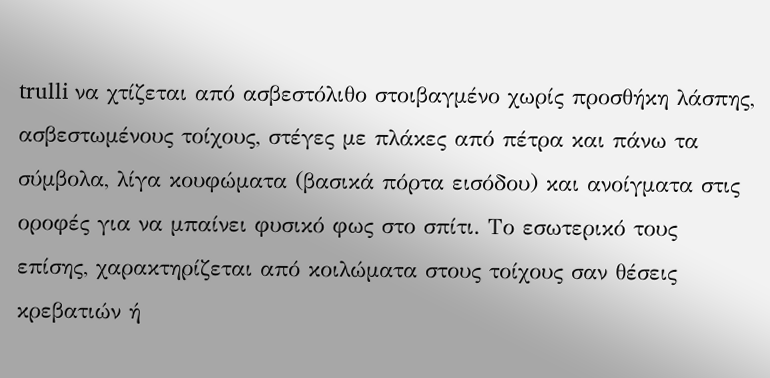trulli να χτίζεται από ασβεστόλιθο στοιβαγμένο χωρίς προσθήκη λάσπης, ασβεστωμένους τοίχους, στέγες με πλάκες από πέτρα και πάνω τα σύμβολα, λίγα κουφώματα (βασικά πόρτα εισόδου) και ανοίγματα στις οροφές για να μπαίνει φυσικό φως στο σπίτι. Το εσωτερικό τους επίσης, χαρακτηρίζεται από κοιλώματα στους τοίχους σαν θέσεις κρεβατιών ή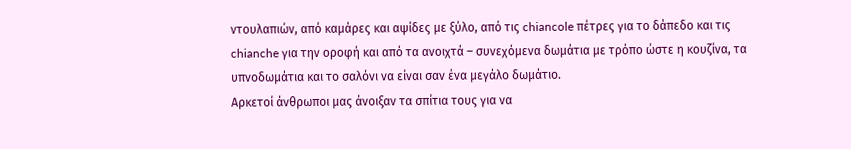ντουλαπιών, από καμάρες και αψίδες με ξύλο, από τις chiancole πέτρες για το δάπεδο και τις chianche για την οροφή και από τα ανοιχτά – συνεχόμενα δωμάτια με τρόπο ώστε η κουζίνα, τα υπνοδωμάτια και το σαλόνι να είναι σαν ένα μεγάλο δωμάτιο.
Αρκετοί άνθρωποι μας άνοιξαν τα σπίτια τους για να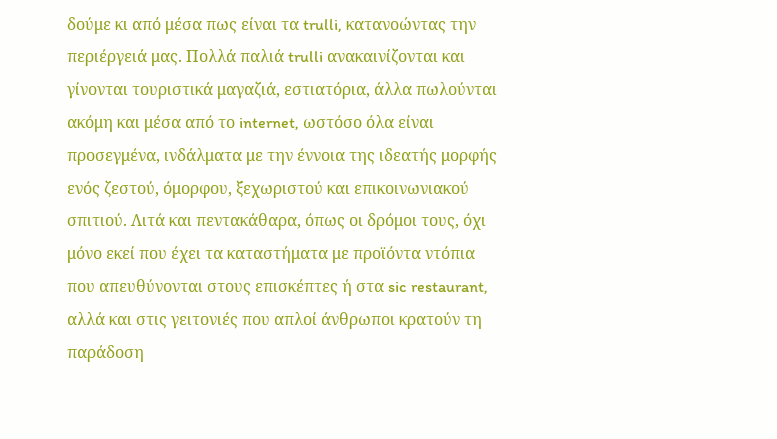δούμε κι από μέσα πως είναι τα trulli, κατανοώντας την περιέργειά μας. Πολλά παλιά trulli ανακαινίζονται και γίνονται τουριστικά μαγαζιά, εστιατόρια, άλλα πωλούνται ακόμη και μέσα από το internet, ωστόσο όλα είναι προσεγμένα, ινδάλματα με την έννοια της ιδεατής μορφής ενός ζεστού, όμορφου, ξεχωριστού και επικοινωνιακού σπιτιού. Λιτά και πεντακάθαρα, όπως οι δρόμοι τους, όχι μόνο εκεί που έχει τα καταστήματα με προϊόντα ντόπια που απευθύνονται στους επισκέπτες ή στα sic restaurant, αλλά και στις γειτονιές που απλοί άνθρωποι κρατούν τη παράδοση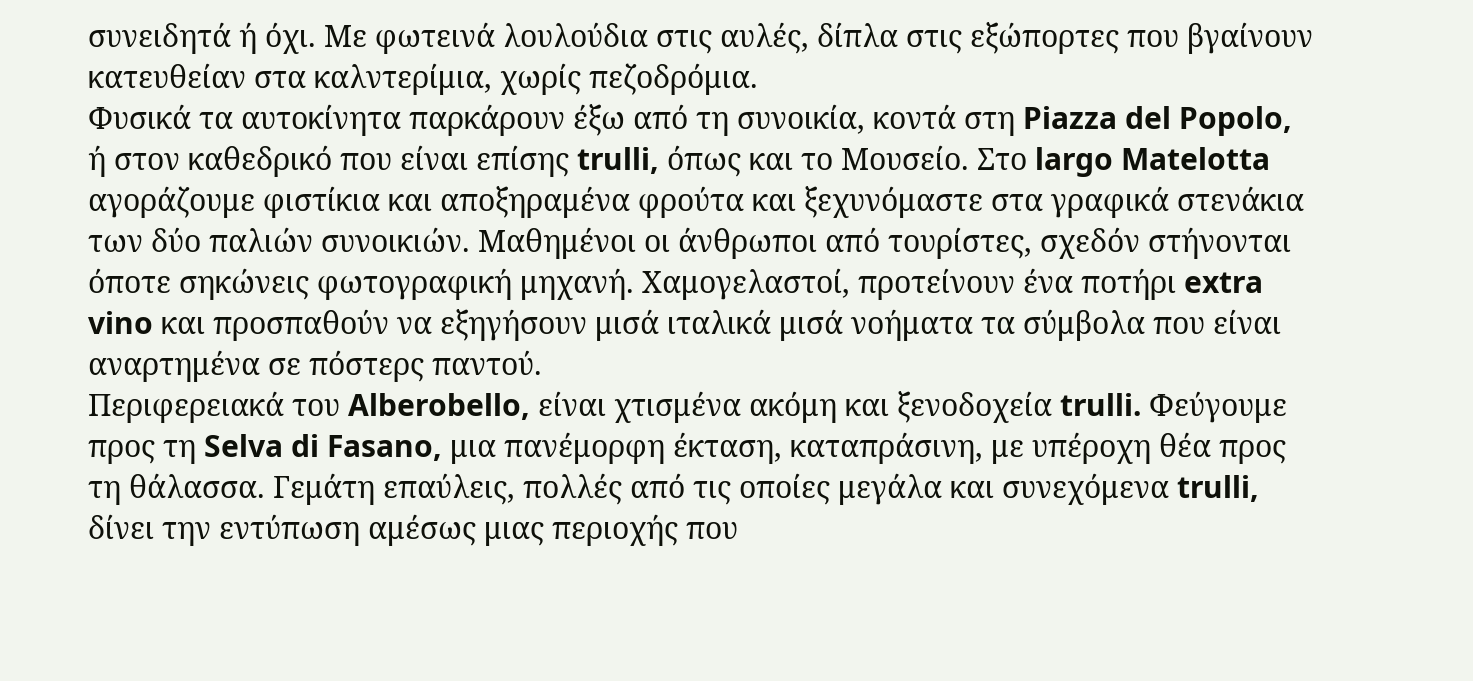συνειδητά ή όχι. Με φωτεινά λουλούδια στις αυλές, δίπλα στις εξώπορτες που βγαίνουν κατευθείαν στα καλντερίμια, χωρίς πεζοδρόμια.
Φυσικά τα αυτοκίνητα παρκάρουν έξω από τη συνοικία, κοντά στη Piazza del Popolo, ή στον καθεδρικό που είναι επίσης trulli, όπως και το Μουσείο. Στο largo Matelotta αγοράζουμε φιστίκια και αποξηραμένα φρούτα και ξεχυνόμαστε στα γραφικά στενάκια των δύο παλιών συνοικιών. Μαθημένοι οι άνθρωποι από τουρίστες, σχεδόν στήνονται όποτε σηκώνεις φωτογραφική μηχανή. Χαμογελαστοί, προτείνουν ένα ποτήρι extra vino και προσπαθούν να εξηγήσουν μισά ιταλικά μισά νοήματα τα σύμβολα που είναι αναρτημένα σε πόστερς παντού.
Περιφερειακά του Alberobello, είναι χτισμένα ακόμη και ξενοδοχεία trulli. Φεύγουμε προς τη Selva di Fasano, μια πανέμορφη έκταση, καταπράσινη, με υπέροχη θέα προς τη θάλασσα. Γεμάτη επαύλεις, πολλές από τις οποίες μεγάλα και συνεχόμενα trulli, δίνει την εντύπωση αμέσως μιας περιοχής που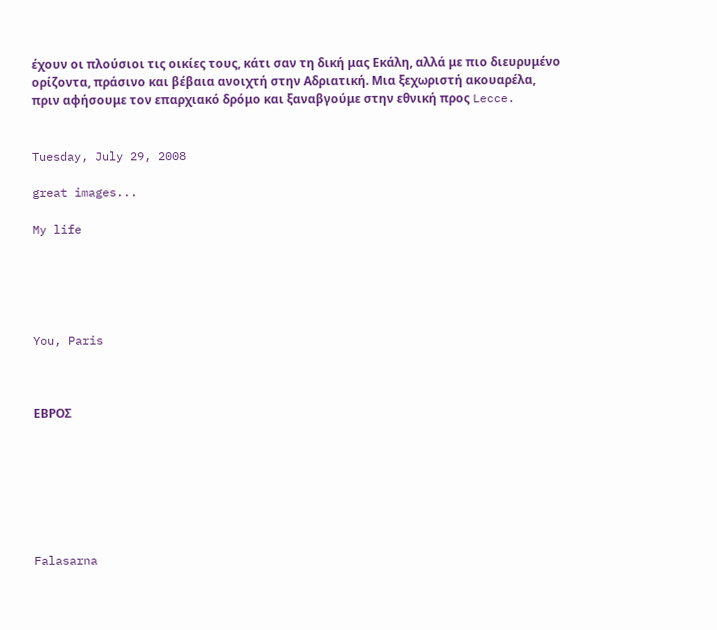έχουν οι πλούσιοι τις οικίες τους, κάτι σαν τη δική μας Εκάλη, αλλά με πιο διευρυμένο ορίζοντα, πράσινο και βέβαια ανοιχτή στην Αδριατική. Μια ξεχωριστή ακουαρέλα, πριν αφήσουμε τον επαρχιακό δρόμο και ξαναβγούμε στην εθνική προς Lecce.


Tuesday, July 29, 2008

great images...

My life





You, Paris



ΕΒΡΟΣ







Falasarna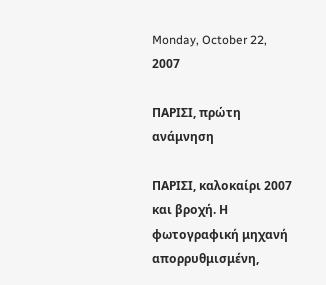Monday, October 22, 2007

ΠΑΡΙΣΙ, πρώτη ανάμνηση

ΠΑΡΙΣΙ, καλοκαίρι 2007 και βροχή. Η φωτογραφική μηχανή απορρυθμισμένη,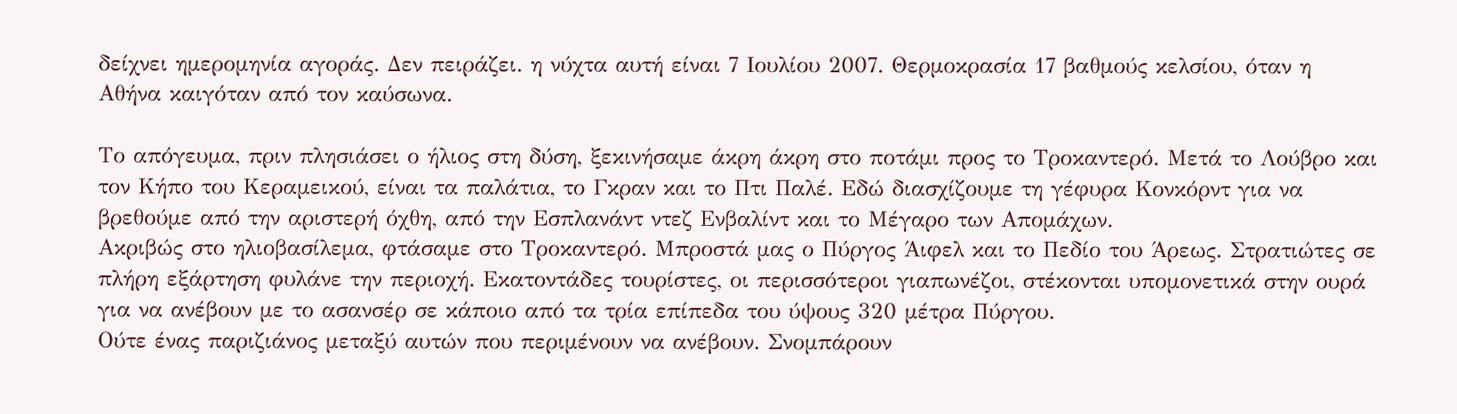δείχνει ημερομηνία αγοράς. Δεν πειράζει. η νύχτα αυτή είναι 7 Ιουλίου 2007. Θερμοκρασία 17 βαθμούς κελσίου, όταν η Αθήνα καιγόταν από τον καύσωνα.

Το απόγευμα, πριν πλησιάσει ο ήλιος στη δύση, ξεκινήσαμε άκρη άκρη στο ποτάμι προς το Τροκαντερό. Μετά το Λούβρο και τον Κήπο του Κεραμεικού, είναι τα παλάτια, το Γκραν και το Πτι Παλέ. Εδώ διασχίζουμε τη γέφυρα Κονκόρντ για να βρεθούμε από την αριστερή όχθη, από την Εσπλανάντ ντεζ Ενβαλίντ και το Μέγαρο των Απομάχων.
Ακριβώς στο ηλιοβασίλεμα, φτάσαμε στο Τροκαντερό. Μπροστά μας ο Πύργος Άιφελ και το Πεδίο του Άρεως. Στρατιώτες σε πλήρη εξάρτηση φυλάνε την περιοχή. Εκατοντάδες τουρίστες, οι περισσότεροι γιαπωνέζοι, στέκονται υπομονετικά στην ουρά για να ανέβουν με το ασανσέρ σε κάποιο από τα τρία επίπεδα του ύψους 320 μέτρα Πύργου.
Ούτε ένας παριζιάνος μεταξύ αυτών που περιμένουν να ανέβουν. Σνομπάρουν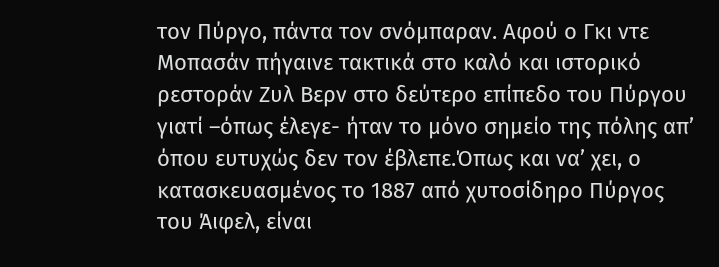τον Πύργο, πάντα τον σνόμπαραν. Αφού ο Γκι ντε Μοπασάν πήγαινε τακτικά στο καλό και ιστορικό ρεστοράν Ζυλ Βερν στο δεύτερο επίπεδο του Πύργου γιατί –όπως έλεγε- ήταν το μόνο σημείο της πόλης απ’ όπου ευτυχώς δεν τον έβλεπε.Όπως και να’ χει, ο κατασκευασμένος το 1887 από χυτοσίδηρο Πύργος του Άιφελ, είναι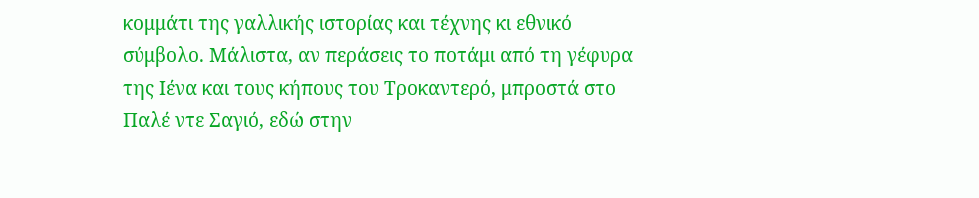κομμάτι της γαλλικής ιστορίας και τέχνης κι εθνικό σύμβολο. Μάλιστα, αν περάσεις το ποτάμι από τη γέφυρα της Ιένα και τους κήπους του Τροκαντερό, μπροστά στο Παλέ ντε Σαγιό, εδώ στην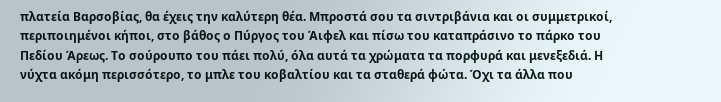πλατεία Βαρσοβίας, θα έχεις την καλύτερη θέα. Μπροστά σου τα σιντριβάνια και οι συμμετρικοί, περιποιημένοι κήποι, στο βάθος ο Πύργος του Άιφελ και πίσω του καταπράσινο το πάρκο του Πεδίου Άρεως. Το σούρουπο του πάει πολύ, όλα αυτά τα χρώματα τα πορφυρά και μενεξεδιά. Η νύχτα ακόμη περισσότερο, το μπλε του κοβαλτίου και τα σταθερά φώτα. Όχι τα άλλα που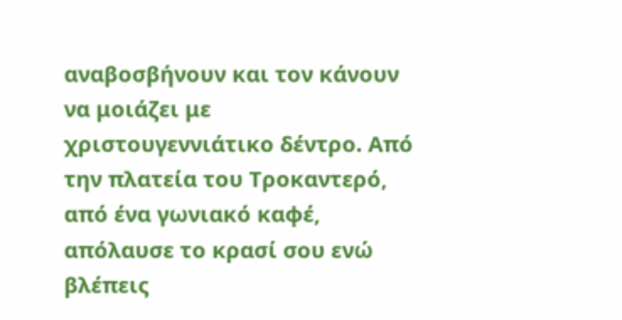αναβοσβήνουν και τον κάνουν να μοιάζει με χριστουγεννιάτικο δέντρο. Από την πλατεία του Τροκαντερό, από ένα γωνιακό καφέ, απόλαυσε το κρασί σου ενώ βλέπεις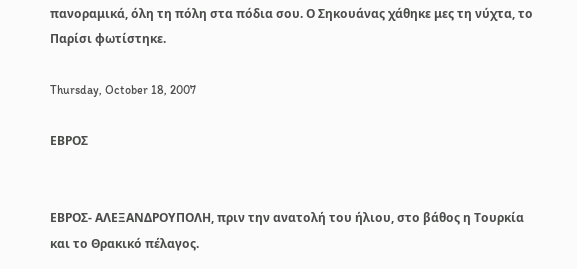πανοραμικά, όλη τη πόλη στα πόδια σου. Ο Σηκουάνας χάθηκε μες τη νύχτα, το Παρίσι φωτίστηκε.

Thursday, October 18, 2007

ΕΒΡΟΣ


ΕΒΡΟΣ- ΑΛΕΞΑΝΔΡΟΥΠΟΛΗ, πριν την ανατολή του ήλιου, στο βάθος η Τουρκία και το Θρακικό πέλαγος.